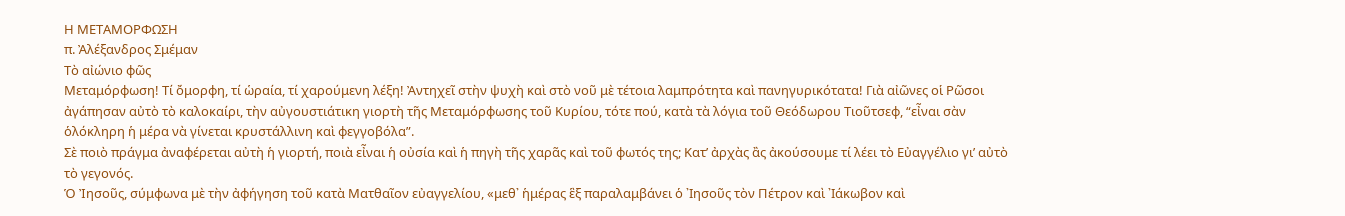Η ΜΕΤΑΜΟΡΦΩΣΗ
π. Ἀλέξανδρος Σμέμαν
Τὸ αἰώνιο φῶς
Μεταμόρφωση! Τί ὄμορφη, τί ὡραία, τί χαρούμενη λέξη! Ἀντηχεῖ στὴν ψυχὴ καὶ στὸ νοῦ μὲ τέτοια λαμπρότητα καὶ πανηγυρικότατα! Γιὰ αἰῶνες οἱ Ρῶσοι ἀγάπησαν αὐτὸ τὸ καλοκαίρι, τὴν αὐγουστιάτικη γιορτὴ τῆς Μεταμόρφωσης τοῦ Κυρίου, τότε πού, κατὰ τὰ λόγια τοῦ Θεόδωρου Τιοῦτσεφ, “εἶναι σὰν ὁλόκληρη ἡ μέρα νὰ γίνεται κρυστάλλινη καὶ φεγγοβόλα”.
Σὲ ποιὸ πράγμα ἀναφέρεται αὐτὴ ἡ γιορτή, ποιὰ εἶναι ἡ οὐσία καὶ ἡ πηγὴ τῆς χαρᾶς καὶ τοῦ φωτός της; Κατ’ ἀρχὰς ἂς ἀκούσουμε τί λέει τὸ Εὐαγγέλιο γι’ αὐτὸ τὸ γεγονός.
Ὁ Ἰησοῦς, σύμφωνα μὲ τὴν ἀφήγηση τοῦ κατὰ Ματθαῖον εὐαγγελίου, «μεθ᾿ ἡμέρας ἓξ παραλαμβάνει ὁ ᾿Ιησοῦς τὸν Πέτρον καὶ ᾿Ιάκωβον καὶ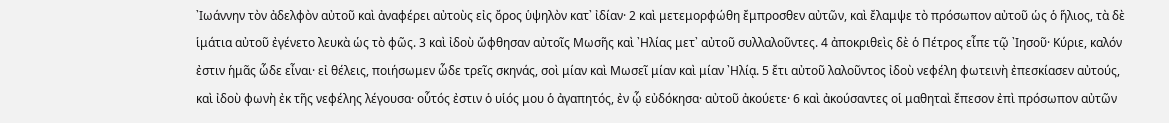᾿Ιωάννην τὸν ἀδελφὸν αὐτοῦ καὶ ἀναφέρει αὐτοὺς εἰς ὄρος ὑψηλὸν κατ᾿ ἰδίαν· 2 καὶ μετεμορφώθη ἔμπροσθεν αὐτῶν, καὶ ἔλαμψε τὸ πρόσωπον αὐτοῦ ὡς ὁ ἥλιος, τὰ δὲ ἱμάτια αὐτοῦ ἐγένετο λευκὰ ὡς τὸ φῶς. 3 καὶ ἰδοὺ ὤφθησαν αὐτοῖς Μωσῆς καὶ ᾿Ηλίας μετ᾿ αὐτοῦ συλλαλοῦντες. 4 ἀποκριθεὶς δὲ ὁ Πέτρος εἶπε τῷ ᾿Ιησοῦ· Κύριε, καλόν ἐστιν ἡμᾶς ὧδε εἶναι· εἰ θέλεις, ποιήσωμεν ὧδε τρεῖς σκηνάς, σοὶ μίαν καὶ Μωσεῖ μίαν καὶ μίαν ᾿Ηλίᾳ. 5 ἔτι αὐτοῦ λαλοῦντος ἰδοὺ νεφέλη φωτεινὴ ἐπεσκίασεν αὐτούς, καὶ ἰδοὺ φωνὴ ἐκ τῆς νεφέλης λέγουσα· οὗτός ἐστιν ὁ υἱός μου ὁ ἀγαπητός, ἐν ᾧ εὐδόκησα· αὐτοῦ ἀκούετε· 6 καὶ ἀκούσαντες οἱ μαθηταὶ ἔπεσον ἐπὶ πρόσωπον αὐτῶν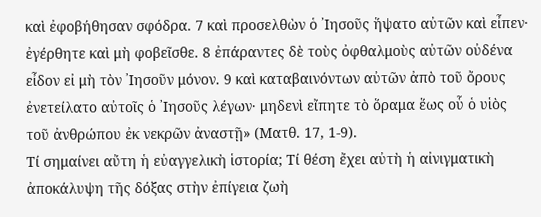καὶ ἐφοβήθησαν σφόδρα. 7 καὶ προσελθὼν ὁ ᾿Ιησοῦς ἥψατο αὐτῶν καὶ εἶπεν· ἐγέρθητε καὶ μὴ φοβεῖσθε. 8 ἐπάραντες δὲ τοὺς ὀφθαλμοὺς αὐτῶν οὐδένα εἶδον εἰ μὴ τὸν ᾿Ιησοῦν μόνον. 9 καὶ καταβαινόντων αὐτῶν ἀπὸ τοῦ ὄρους ἐνετείλατο αὐτοῖς ὁ ᾿Ιησοῦς λέγων· μηδενὶ εἴπητε τὸ ὅραμα ἕως οὗ ὁ υἱὸς τοῦ ἀνθρώπου ἐκ νεκρῶν ἀναστῇ» (Ματθ. 17, 1-9).
Τί σημαίνει αὔτη ἡ εὐαγγελικὴ ἱστορία; Τί θέση ἔχει αὐτὴ ἡ αἰνιγματικὴ ἀποκάλυψη τῆς δόξας στὴν ἐπίγεια ζωὴ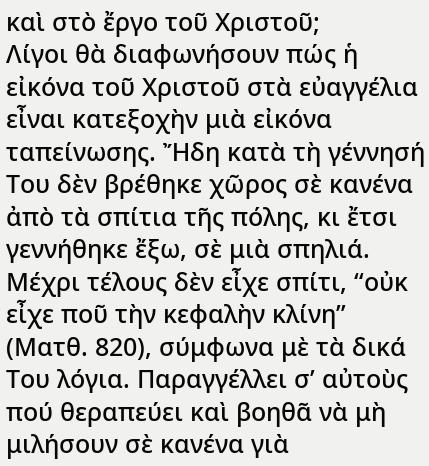καὶ στὸ ἔργο τοῦ Χριστοῦ;
Λίγοι θὰ διαφωνήσουν πώς ἡ εἰκόνα τοῦ Χριστοῦ στὰ εὐαγγέλια εἶναι κατεξοχὴν μιὰ εἰκόνα ταπείνωσης. Ἤδη κατὰ τὴ γέννησή Του δὲν βρέθηκε χῶρος σὲ κανένα ἀπὸ τὰ σπίτια τῆς πόλης, κι ἔτσι γεννήθηκε ἔξω, σὲ μιὰ σπηλιά. Μέχρι τέλους δὲν εἶχε σπίτι, “οὐκ εἶχε ποῦ τὴν κεφαλὴν κλίνη” (Ματθ. 820), σύμφωνα μὲ τὰ δικά Του λόγια. Παραγγέλλει σ’ αὐτοὺς πού θεραπεύει καὶ βοηθᾶ νὰ μὴ μιλήσουν σὲ κανένα γιὰ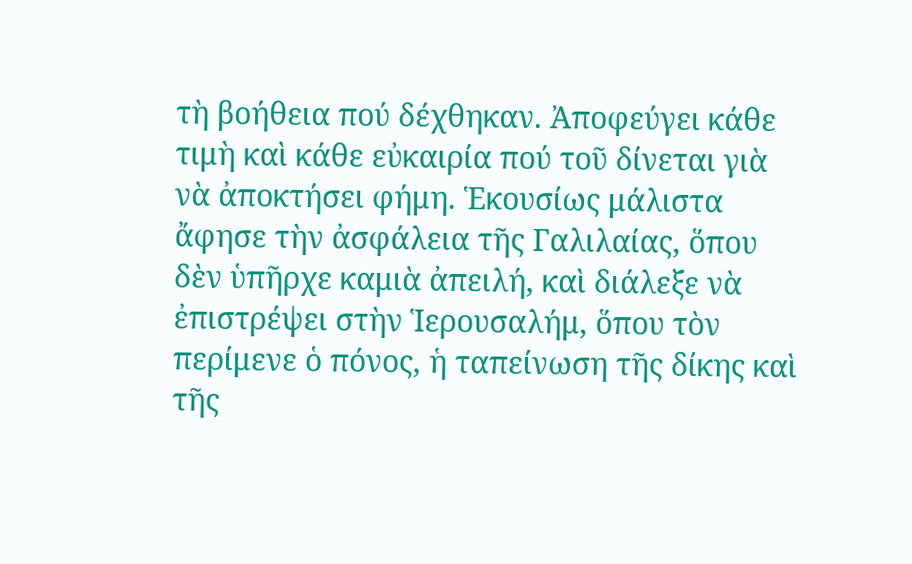τὴ βοήθεια πού δέχθηκαν. Ἀποφεύγει κάθε τιμὴ καὶ κάθε εὐκαιρία πού τοῦ δίνεται γιὰ νὰ ἀποκτήσει φήμη. Ἑκουσίως μάλιστα ἄφησε τὴν ἀσφάλεια τῆς Γαλιλαίας, ὅπου δὲν ὑπῆρχε καμιὰ ἀπειλή, καὶ διάλεξε νὰ ἐπιστρέψει στὴν Ἱερουσαλήμ, ὅπου τὸν περίμενε ὁ πόνος, ἡ ταπείνωση τῆς δίκης καὶ τῆς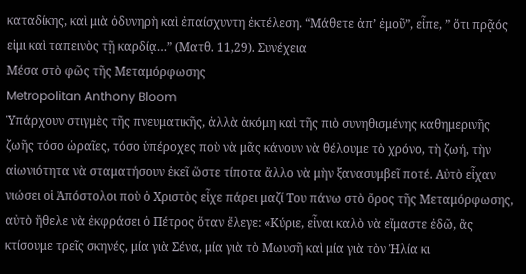καταδίκης, καὶ μιὰ ὀδυνηρὴ καὶ ἐπαίσχυντη ἐκτέλεση. “Μάθετε ἀπ’ ἐμοῦ”, εἶπε, ” ὅτι πρᾷός εἰμι καὶ ταπεινὸς τῇ καρδίᾳ…” (Ματθ. 11,29). Συνέχεια
Μέσα στὸ φῶς τῆς Μεταμόρφωσης
Metropolitan Anthony Bloom
Ὑπάρχουν στιγμὲς τῆς πνευματικῆς, ἀλλὰ ἀκόμη καὶ τῆς πιὸ συνηθισμένης καθημερινῆς ζωῆς τόσο ὡραῖες, τόσο ὑπέροχες ποὺ νὰ μᾶς κάνουν νὰ θέλουμε τὸ χρόνο, τὴ ζωή, τὴν αἰωνιότητα νὰ σταματήσουν ἐκεῖ ὥστε τίποτα ἄλλο νὰ μὴν ξανασυμβεῖ ποτέ. Αὐτὸ εἶχαν νιώσει οἱ Ἀπόστολοι ποὺ ὁ Χριστὸς εἶχε πάρει μαζί Του πάνω στὸ ὄρος τῆς Μεταμόρφωσης, αὐτὸ ἤθελε νὰ ἐκφράσει ὁ Πέτρος ὅταν ἔλεγε: «Κύριε, εἶναι καλὸ νὰ εἴμαστε ἐδῶ, ἂς κτίσουμε τρεῖς σκηνές, μία γιὰ Σένα, μία γιὰ τὸ Μωυσῆ καὶ μία γιὰ τὸν Ἠλία κι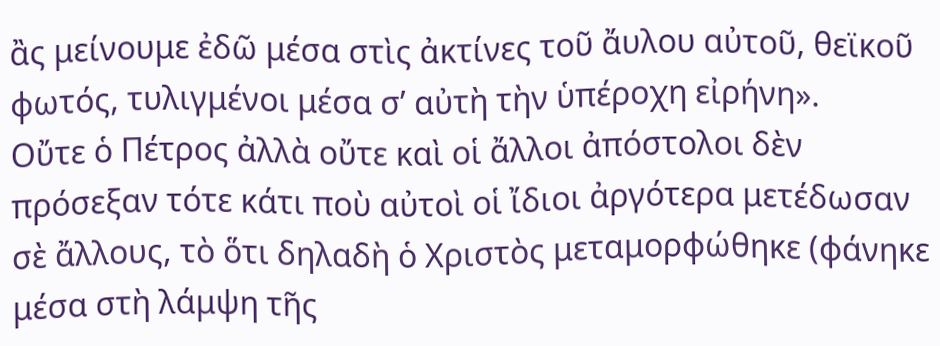ἂς μείνουμε ἐδῶ μέσα στὶς ἀκτίνες τοῦ ἄυλου αὐτοῦ, θεϊκοῦ φωτός, τυλιγμένοι μέσα σ’ αὐτὴ τὴν ὑπέροχη εἰρήνη».
Οὔτε ὁ Πέτρος ἀλλὰ οὔτε καὶ οἱ ἄλλοι ἀπόστολοι δὲν πρόσεξαν τότε κάτι ποὺ αὐτοὶ οἱ ἴδιοι ἀργότερα μετέδωσαν σὲ ἄλλους, τὸ ὅτι δηλαδὴ ὁ Χριστὸς μεταμορφώθηκε (φάνηκε μέσα στὴ λάμψη τῆς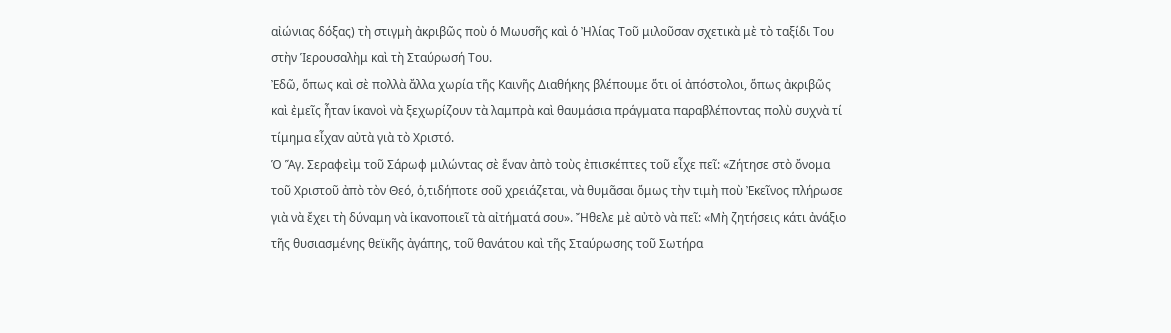αἰώνιας δόξας) τὴ στιγμὴ ἀκριβῶς ποὺ ὁ Μωυσῆς καὶ ὁ Ἠλίας Τοῦ μιλοῦσαν σχετικὰ μὲ τὸ ταξίδι Του στὴν Ἱερουσαλὴμ καὶ τὴ Σταύρωσή Του.
Ἐδῶ, ὅπως καὶ σὲ πολλὰ ἄλλα χωρία τῆς Καινῆς Διαθήκης βλέπουμε ὅτι οἱ ἀπόστολοι, ὅπως ἀκριβῶς καὶ ἐμεῖς ἦταν ἱκανοὶ νὰ ξεχωρίζουν τὰ λαμπρὰ καὶ θαυμάσια πράγματα παραβλέποντας πολὺ συχνὰ τί τίμημα εἶχαν αὐτὰ γιὰ τὸ Χριστό.
Ὁ Ἅγ. Σεραφεὶμ τοῦ Σάρωφ μιλώντας σὲ ἕναν ἀπὸ τοὺς ἐπισκέπτες τοῦ εἶχε πεῖ: «Ζήτησε στὸ ὄνομα τοῦ Χριστοῦ ἀπὸ τὸν Θεό, ὁ,τιδήποτε σοῦ χρειάζεται, νὰ θυμᾶσαι ὅμως τὴν τιμὴ ποὺ Ἐκεῖνος πλήρωσε γιὰ νὰ ἔχει τὴ δύναμη νὰ ἱκανοποιεῖ τὰ αἰτήματά σου». Ἤθελε μὲ αὐτὸ νὰ πεῖ: «Μὴ ζητήσεις κάτι ἀνάξιο τῆς θυσιασμένης θεϊκῆς ἀγάπης, τοῦ θανάτου καὶ τῆς Σταύρωσης τοῦ Σωτήρα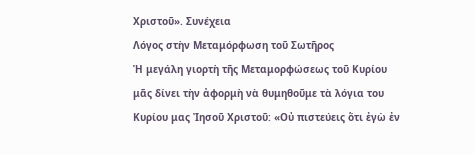Χριστοῦ». Συνέχεια
Λόγος στὴν Μεταμόρφωση τοῦ Σωτῆρος
Ἡ μεγάλη γιορτὴ τῆς Μεταμορφώσεως τοῦ Κυρίου μᾶς δίνει τὴν ἀφορμὴ νὰ θυμηθοῦμε τὰ λόγια του Κυρίου μας Ἰησοῦ Χριστοῦ: «Οὐ πιστεύεις ὅτι ἐγὼ ἐν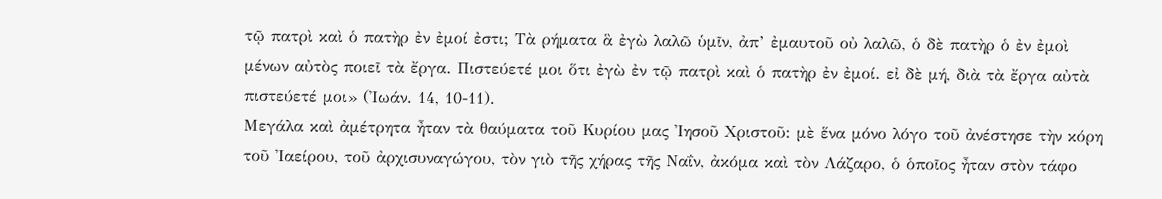τῷ πατρὶ καὶ ὁ πατὴρ ἐν ἐμοί ἐστι; Τὰ ρήματα ἃ ἐγὼ λαλῶ ὑμῖν, ἀπ’ ἐμαυτοῦ οὐ λαλῶ, ὁ δὲ πατὴρ ὁ ἐν ἐμοὶ μένων αὐτὸς ποιεῖ τὰ ἔργα. Πιστεύετέ μοι ὅτι ἐγὼ ἐν τῷ πατρὶ καὶ ὁ πατὴρ ἐν ἐμοί. εἰ δὲ μή, διὰ τὰ ἔργα αὐτὰ πιστεύετέ μοι» (Ἰωάν. 14, 10-11).
Μεγάλα καὶ ἀμέτρητα ἦταν τὰ θαύματα τοῦ Κυρίου μας Ἰησοῦ Χριστοῦ: μὲ ἕνα μόνο λόγο τοῦ ἀνέστησε τὴν κόρη τοῦ Ἰαείρου, τοῦ ἀρχισυναγώγου, τὸν γιὸ τῆς χήρας τῆς Ναΐν, ἀκόμα καὶ τὸν Λάζαρο, ὁ ὁποῖος ἦταν στὸν τάφο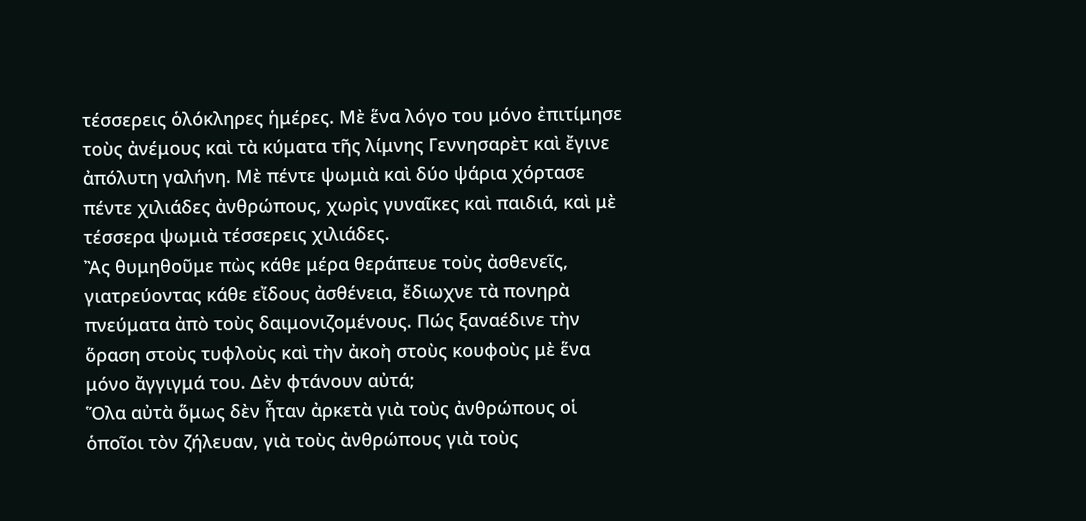τέσσερεις ὁλόκληρες ἡμέρες. Μὲ ἕνα λόγο του μόνο ἐπιτίμησε τοὺς ἀνέμους καὶ τὰ κύματα τῆς λίμνης Γεννησαρὲτ καὶ ἔγινε ἀπόλυτη γαλήνη. Μὲ πέντε ψωμιὰ καὶ δύο ψάρια χόρτασε πέντε χιλιάδες ἀνθρώπους, χωρὶς γυναῖκες καὶ παιδιά, καὶ μὲ τέσσερα ψωμιὰ τέσσερεις χιλιάδες.
Ἂς θυμηθοῦμε πὼς κάθε μέρα θεράπευε τοὺς ἀσθενεῖς, γιατρεύοντας κάθε εἴδους ἀσθένεια, ἔδιωχνε τὰ πονηρὰ πνεύματα ἀπὸ τοὺς δαιμονιζομένους. Πώς ξαναέδινε τὴν ὅραση στοὺς τυφλοὺς καὶ τὴν ἀκοὴ στοὺς κουφοὺς μὲ ἕνα μόνο ἄγγιγμά του. Δὲν φτάνουν αὐτά;
Ὅλα αὐτὰ ὅμως δὲν ἦταν ἀρκετὰ γιὰ τοὺς ἀνθρώπους οἱ ὁποῖοι τὸν ζήλευαν, γιὰ τοὺς ἀνθρώπους γιὰ τοὺς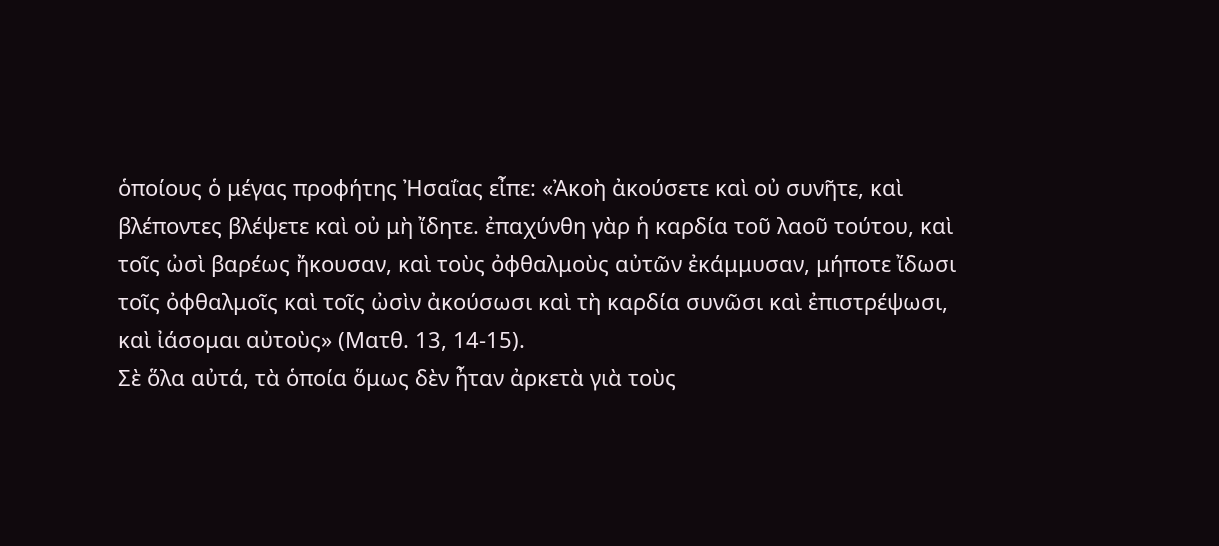ὁποίους ὁ μέγας προφήτης Ἠσαΐας εἶπε: «Ἀκοὴ ἀκούσετε καὶ οὐ συνῆτε, καὶ βλέποντες βλέψετε καὶ οὐ μὴ ἴδητε. ἐπαχύνθη γὰρ ἡ καρδία τοῦ λαοῦ τούτου, καὶ τοῖς ὠσὶ βαρέως ἤκουσαν, καὶ τοὺς ὀφθαλμοὺς αὐτῶν ἐκάμμυσαν, μήποτε ἴδωσι τοῖς ὀφθαλμοῖς καὶ τοῖς ὠσὶν ἀκούσωσι καὶ τὴ καρδία συνῶσι καὶ ἐπιστρέψωσι, καὶ ἰάσομαι αὐτοὺς» (Ματθ. 13, 14-15).
Σὲ ὅλα αὐτά, τὰ ὁποία ὅμως δὲν ἦταν ἀρκετὰ γιὰ τοὺς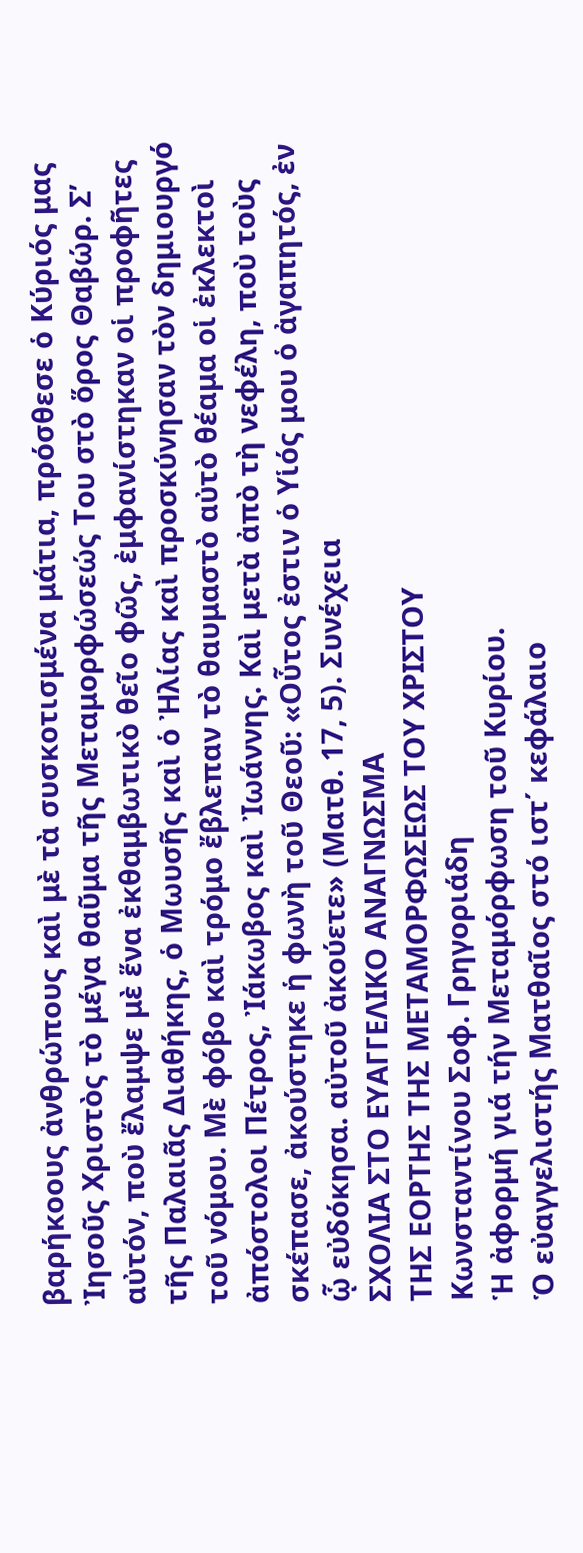βαρήκοους ἀνθρώπους καὶ μὲ τὰ συσκοτισμένα μάτια, πρόσθεσε ὁ Κύριός μας Ἰησοῦς Χριστὸς τὸ μέγα θαῦμα τῆς Μεταμορφώσεώς Του στὸ ὅρος Θαβώρ. Σ’ αὐτόν, ποὺ ἔλαμψε μὲ ἕνα ἐκθαμβωτικὸ θεῖο φῶς, ἐμφανίστηκαν οἱ προφῆτες τῆς Παλαιᾶς Διαθήκης, ὁ Μωυσῆς καὶ ὁ Ἠλίας καὶ προσκύνησαν τὸν δημιουργό τοῦ νόμου. Μὲ φόβο καὶ τρόμο ἔβλεπαν τὸ θαυμαστὸ αὐτὸ θέαμα οἱ ἐκλεκτοὶ ἀπόστολοι Πέτρος, Ἰάκωβος καὶ Ἰωάννης. Καὶ μετὰ ἀπὸ τὴ νεφέλη, ποὺ τοὺς σκέπασε, ἀκούστηκε ἡ φωνὴ τοῦ Θεοῦ: «Οὗτος ἐστιν ὁ Υἱός μου ὁ ἀγαπητός, ἐν ᾧ εὐδόκησα. αὐτοῦ ἀκούετε» (Ματθ. 17, 5). Συνέχεια
ΣΧΟΛΙΑ ΣΤΟ ΕΥΑΓΓΕΛΙΚΟ ΑΝΑΓΝΩΣΜΑ
ΤΗΣ ΕΟΡΤΗΣ ΤΗΣ ΜΕΤΑΜΟΡΦΩΣΕΩΣ ΤΟΥ ΧΡΙΣΤΟΥ
Κωνσταντίνου Σοφ. Γρηγοριάδη
Ἡ ἀφορμή γιά τήν Μεταμόρφωση τοῦ Κυρίου.
Ὁ εὐαγγελιστής Ματθαῖος στό ιστ΄ κεφάλαιο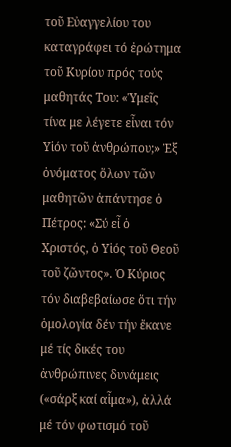τοῦ Εὐαγγελίου του καταγράφει τό ἐρώτημα τοῦ Κυρίου πρός τούς μαθητάς Του: «Ὑμεῖς τίνα με λέγετε εἶναι τόν Υἱόν τοῦ ἀνθρώπου;» Ἐξ ὀνόματος ὅλων τῶν μαθητῶν ἀπάντησε ὁ Πέτρος: «Σύ εἶ ὁ Χριστός, ὁ Υἱός τοῦ Θεοῦ τοῦ ζῶντος». Ὁ Κύριος τόν διαβεβαίωσε ὅτι τήν ὁμολογία δέν τήν ἔκανε μέ τίς δικές του ἀνθρώπινες δυνάμεις («σάρξ καί αἷμα»), ἀλλά μέ τόν φωτισμό τοῦ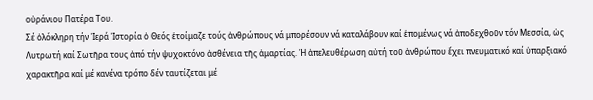οὐράνιου Πατέρα Του.
Σέ ὁλόκληρη τήν Ἱερά Ἱστορία ὁ Θεός ἑτοίμαζε τούς ἀνθρώπους νά μπορέσουν νά καταλάβουν καί ἑπομένως νά ἀποδεχθοῦν τόν Μεσσία, ὡς Λυτρωτή καί Σωτῆρα τους ἀπό τήν ψυχοκτόνο ἀσθένεια τῆς ἁμαρτίας. Ἡ ἀπελευθέρωση αὐτή τοῦ ἀνθρώπου ἔχει πνευματικό καί ὑπαρξιακό χαρακτῆρα καί μέ κανένα τρόπο δέν ταυτίζεται μέ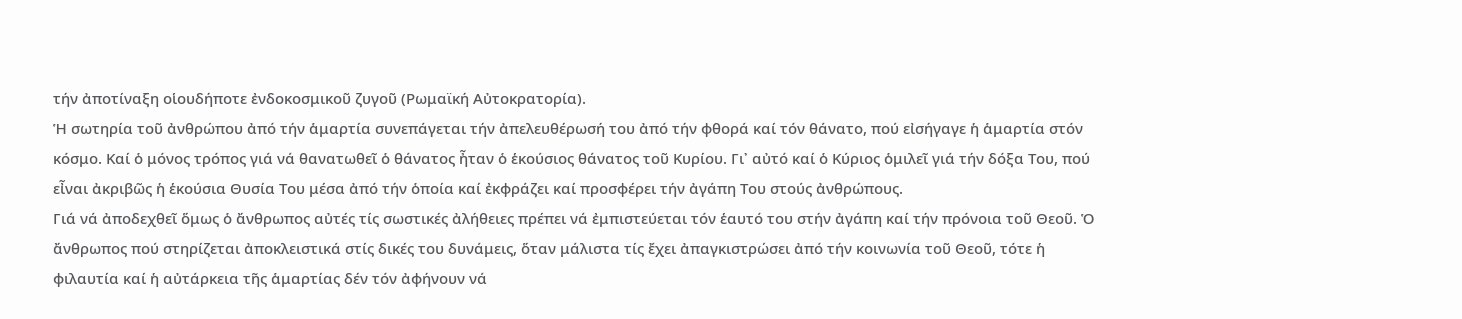τήν ἀποτίναξη οἱουδήποτε ἐνδοκοσμικοῦ ζυγοῦ (Ρωμαϊκή Αὐτοκρατορία).
Ἡ σωτηρία τοῦ ἀνθρώπου ἀπό τήν ἁμαρτία συνεπάγεται τήν ἀπελευθέρωσή του ἀπό τήν φθορά καί τόν θάνατο, πού εἰσήγαγε ἡ ἁμαρτία στόν κόσμο. Καί ὁ μόνος τρόπος γιά νά θανατωθεῖ ὁ θάνατος ἦταν ὁ ἑκούσιος θάνατος τοῦ Κυρίου. Γι᾽ αὐτό καί ὁ Κύριος ὁμιλεῖ γιά τήν δόξα Του, πού εἶναι ἀκριβῶς ἡ ἑκούσια Θυσία Του μέσα ἀπό τήν ὁποία καί ἐκφράζει καί προσφέρει τήν ἀγάπη Του στούς ἀνθρώπους.
Γιά νά ἀποδεχθεῖ ὅμως ὁ ἄνθρωπος αὐτές τίς σωστικές ἀλήθειες πρέπει νά ἐμπιστεύεται τόν ἑαυτό του στήν ἀγάπη καί τήν πρόνοια τοῦ Θεοῦ. Ὁ ἄνθρωπος πού στηρίζεται ἀποκλειστικά στίς δικές του δυνάμεις, ὅταν μάλιστα τίς ἔχει ἀπαγκιστρώσει ἀπό τήν κοινωνία τοῦ Θεοῦ, τότε ἡ φιλαυτία καί ἡ αὐτάρκεια τῆς ἁμαρτίας δέν τόν ἀφήνουν νά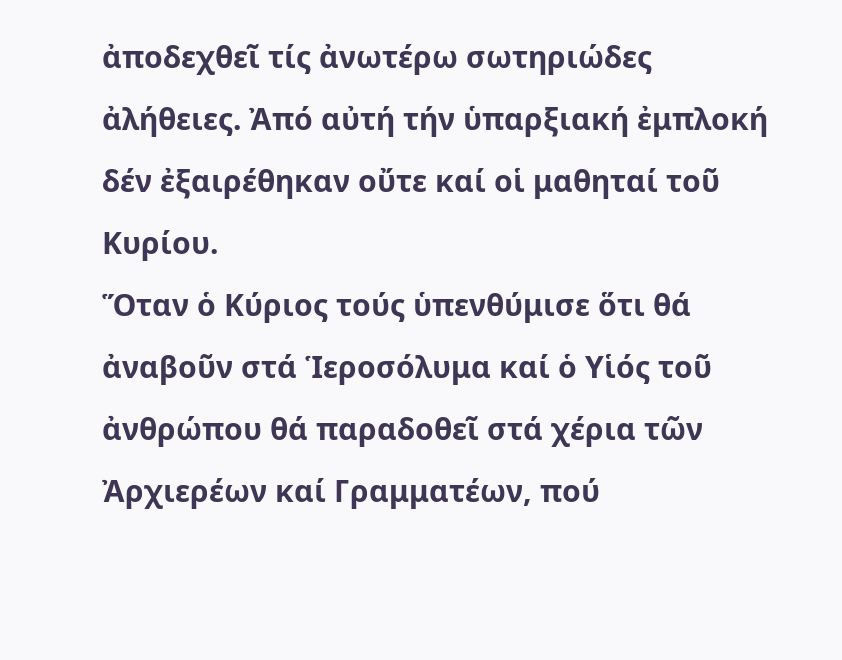ἀποδεχθεῖ τίς ἀνωτέρω σωτηριώδες ἀλήθειες. Ἀπό αὐτή τήν ὑπαρξιακή ἐμπλοκή δέν ἐξαιρέθηκαν οὔτε καί οἱ μαθηταί τοῦ Κυρίου.
Ὅταν ὁ Κύριος τούς ὑπενθύμισε ὅτι θά ἀναβοῦν στά Ἱεροσόλυμα καί ὁ Υἱός τοῦ ἀνθρώπου θά παραδοθεῖ στά χέρια τῶν Ἀρχιερέων καί Γραμματέων, πού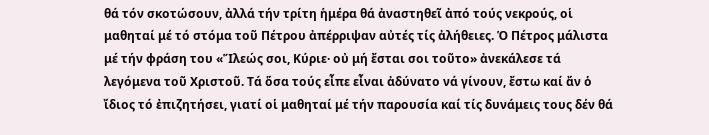θά τόν σκοτώσουν, ἀλλά τήν τρίτη ἡμέρα θά ἀναστηθεῖ ἀπό τούς νεκρούς, οἱ μαθηταί μέ τό στόμα τοῦ Πέτρου ἀπέρριψαν αὐτές τίς ἀλήθειες. Ὁ Πέτρος μάλιστα μέ τήν φράση του «Ἵλεώς σοι, Κύριε· οὐ μή ἔσται σοι τοῦτο» ἀνεκάλεσε τά λεγόμενα τοῦ Χριστοῦ. Τά ὅσα τούς εἶπε εἶναι ἀδύνατο νά γίνουν, ἔστω καί ἄν ὁ ἴδιος τό ἐπιζητήσει, γιατί οἱ μαθηταί μέ τήν παρουσία καί τίς δυνάμεις τους δέν θά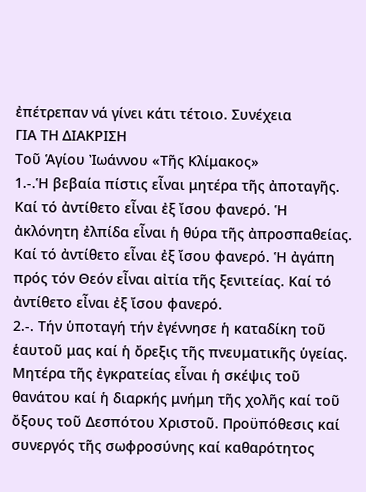ἐπέτρεπαν νά γίνει κάτι τέτοιο. Συνέχεια
ΓΙΑ ΤΗ ΔΙΑΚΡΙΣΗ
Τοῦ Ἁγίου Ἰωάννου «Τῆς Κλίμακος»
1.-.Ἡ βεβαία πίστις εἶναι μητέρα τῆς ἀποταγῆς. Καί τό ἀντίθετο εἶναι ἐξ ἴσου φανερό. Ἡ ἀκλόνητη ἐλπίδα εἶναι ἡ θύρα τῆς ἀπροσπαθείας. Καί τό ἀντίθετο εἶναι ἐξ ἴσου φανερό. Ἡ ἀγάπη πρός τόν Θεόν εἶναι αἰτία τῆς ξενιτείας. Καί τό ἀντίθετο εἶναι ἐξ ἴσου φανερό.
2.-. Τήν ὑποταγή τήν ἐγέννησε ἡ καταδίκη τοῦ ἑαυτοῦ μας καί ἡ ὄρεξις τῆς πνευματικῆς ὑγείας. Μητέρα τῆς ἐγκρατείας εἶναι ἡ σκέψις τοῦ θανάτου καί ἡ διαρκής μνήμη τῆς χολῆς καί τοῦ ὄξους τοῦ Δεσπότου Χριστοῦ. Προϋπόθεσις καί συνεργός τῆς σωφροσύνης καί καθαρότητος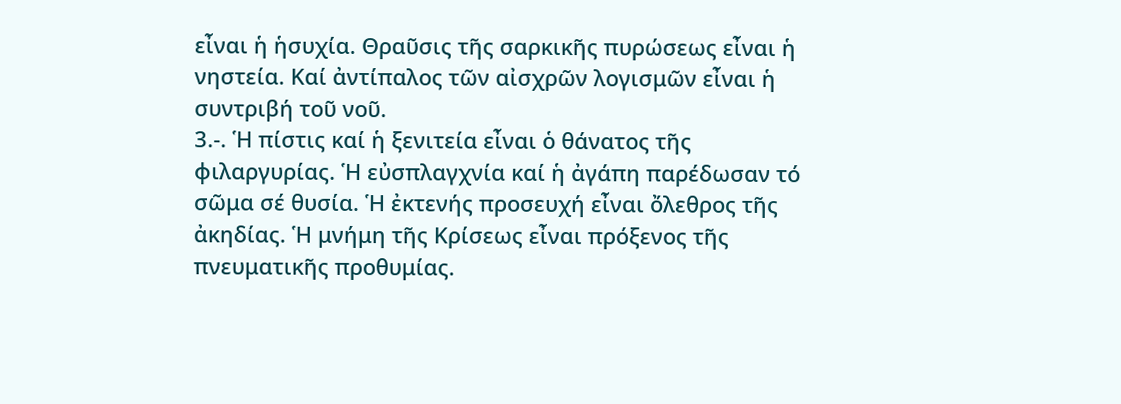εἶναι ἡ ἡσυχία. Θραῦσις τῆς σαρκικῆς πυρώσεως εἶναι ἡ νηστεία. Καί ἀντίπαλος τῶν αἰσχρῶν λογισμῶν εἶναι ἡ συντριβή τοῦ νοῦ.
3.-. Ἡ πίστις καί ἡ ξενιτεία εἶναι ὁ θάνατος τῆς φιλαργυρίας. Ἡ εὐσπλαγχνία καί ἡ ἀγάπη παρέδωσαν τό σῶμα σέ θυσία. Ἡ ἐκτενής προσευχή εἶναι ὄλεθρος τῆς ἀκηδίας. Ἡ μνήμη τῆς Κρίσεως εἶναι πρόξενος τῆς πνευματικῆς προθυμίας.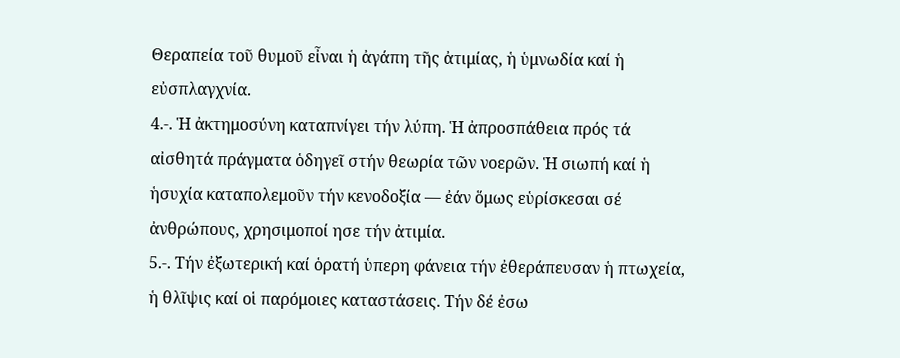Θεραπεία τοῦ θυμοῦ εἶναι ἡ ἀγάπη τῆς ἀτιμίας, ἡ ὑμνωδία καί ἡ εὐσπλαγχνία.
4.-. Ἡ ἀκτημοσύνη καταπνίγει τήν λύπη. Ἡ ἀπροσπάθεια πρός τά αἰσθητά πράγματα ὁδηγεῖ στήν θεωρία τῶν νοερῶν. Ἡ σιωπή καί ἡ ἡσυχία καταπολεμοῦν τήν κενοδοξία ― ἐάν ὅμως εὑρίσκεσαι σέ ἀνθρώπους, χρησιμοποί ησε τήν ἀτιμία.
5.-. Τήν ἐξωτερική καί ὁρατή ὑπερη φάνεια τήν ἐθεράπευσαν ἡ πτωχεία, ἡ θλῖψις καί οἱ παρόμοιες καταστάσεις. Τήν δέ ἐσω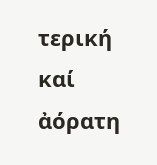τερική καί ἀόρατη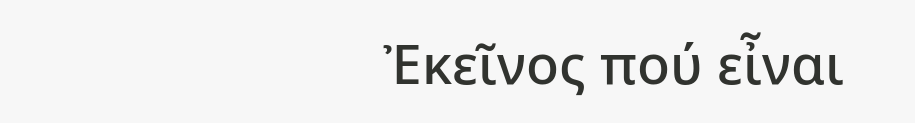Ἐκεῖνος πού εἶναι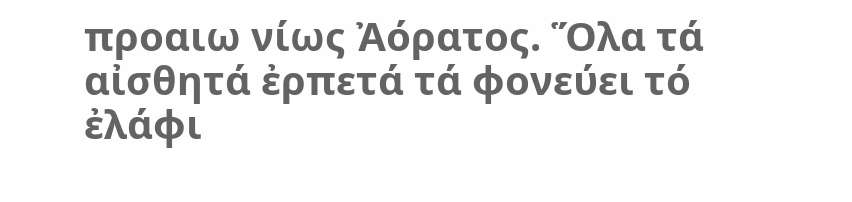προαιω νίως Ἀόρατος. Ὅλα τά αἰσθητά ἐρπετά τά φονεύει τό ἐλάφι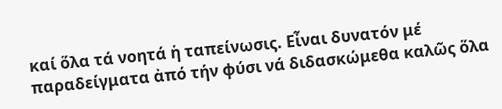καί ὅλα τά νοητά ἡ ταπείνωσις. Εἶναι δυνατόν μέ παραδείγματα ἀπό τήν φύσι νά διδασκώμεθα καλῶς ὅλα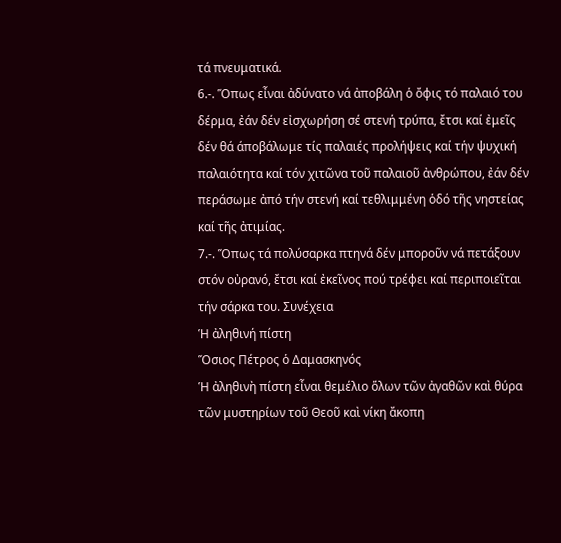τά πνευματικά.
6.-. Ὅπως εἶναι ἀδύνατο νά ἀποβάλη ὁ ὄφις τό παλαιό του δέρμα, ἐάν δέν εἰσχωρήση σέ στενή τρύπα, ἔτσι καί ἐμεῖς δέν θά άποβάλωμε τίς παλαιές προλήψεις καί τήν ψυχική παλαιότητα καί τόν χιτῶνα τοῦ παλαιοῦ ἀνθρώπου, ἐάν δέν περάσωμε ἀπό τήν στενή καί τεθλιμμένη ὁδό τῆς νηστείας καί τῆς ἀτιμίας.
7.-. Ὅπως τά πολύσαρκα πτηνά δέν μποροῦν νά πετάξουν στόν οὐρανό, ἔτσι καί ἐκεῖνος πού τρέφει καί περιποιεῖται τήν σάρκα του. Συνέχεια
Ἡ ἀληθινή πίστη
Ὅσιος Πέτρος ὁ Δαμασκηνός
Ἡ ἀληθινὴ πίστη εἶναι θεμέλιο ὅλων τῶν ἀγαθῶν καὶ θύρα τῶν μυστηρίων τοῦ Θεοῦ καὶ νίκη ἄκοπη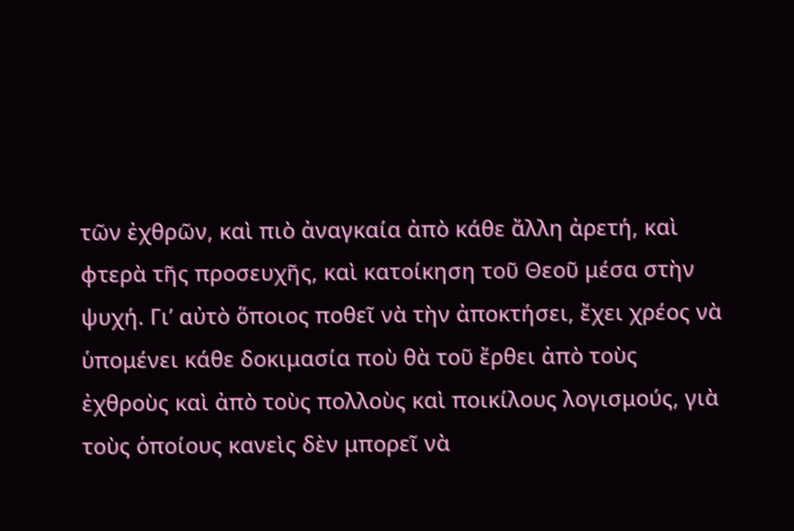τῶν ἐχθρῶν, καὶ πιὸ ἀναγκαία ἀπὸ κάθε ἄλλη ἀρετή, καὶ φτερὰ τῆς προσευχῆς, καὶ κατοίκηση τοῦ Θεοῦ μέσα στὴν ψυχή. Γι’ αὐτὸ ὅποιος ποθεῖ νὰ τὴν ἀποκτήσει, ἔχει χρέος νὰ ὑπομένει κάθε δοκιμασία ποὺ θὰ τοῦ ἔρθει ἀπὸ τοὺς ἐχθροὺς καὶ ἀπὸ τοὺς πολλοὺς καὶ ποικίλους λογισμούς, γιὰ τοὺς ὁποίους κανεὶς δὲν μπορεῖ νὰ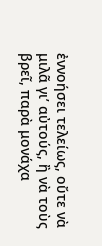ἐννοήσει τελείως, οὔτε νὰ μιλᾶ γι’ αὐτούς, ἢ νὰ τοὺς βρεῖ, παρὰ μονάχα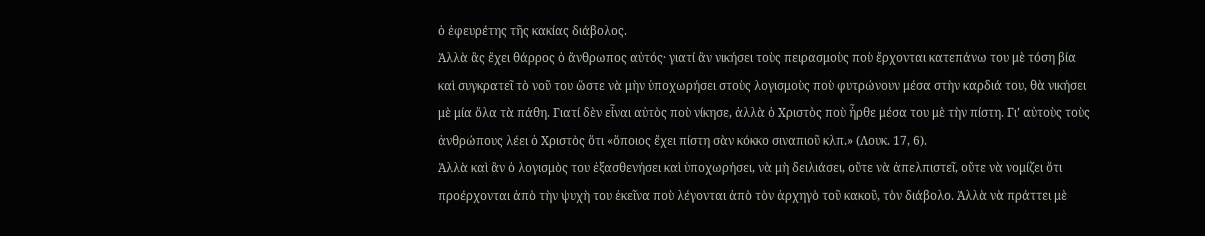ὁ ἐφευρέτης τῆς κακίας διάβολος.
Ἀλλὰ ἂς ἔχει θάρρος ὁ ἄνθρωπος αὐτός· γιατί ἂν νικήσει τοὺς πειρασμοὺς ποὺ ἔρχονται κατεπάνω του μὲ τόση βία καὶ συγκρατεῖ τὸ νοῦ του ὥστε νὰ μὴν ὑποχωρήσει στοὺς λογισμοὺς ποὺ φυτρώνουν μέσα στὴν καρδιά του, θὰ νικήσει μὲ μία ὅλα τὰ πάθη. Γιατί δὲν εἶναι αὐτὸς ποὺ νίκησε, ἀλλὰ ὁ Χριστὸς ποὺ ἦρθε μέσα του μὲ τὴν πίστη. Γι’ αὐτοὺς τοὺς ἀνθρώπους λέει ὁ Χριστὸς ὅτι «ὅποιος ἔχει πίστη σὰν κόκκο σιναπιοῦ κλπ.» (Λουκ. 17, 6).
Ἀλλὰ καὶ ἂν ὁ λογισμὸς του ἐξασθενήσει καὶ ὑποχωρήσει, νὰ μὴ δειλιάσει, οὔτε νὰ ἀπελπιστεῖ, οὔτε νὰ νομίζει ὅτι προέρχονται ἀπὸ τὴν ψυχὴ του ἐκεῖνα ποὺ λέγονται ἀπὸ τὸν ἀρχηγὸ τοῦ κακοῦ, τὸν διάβολο. Ἀλλὰ νὰ πράττει μὲ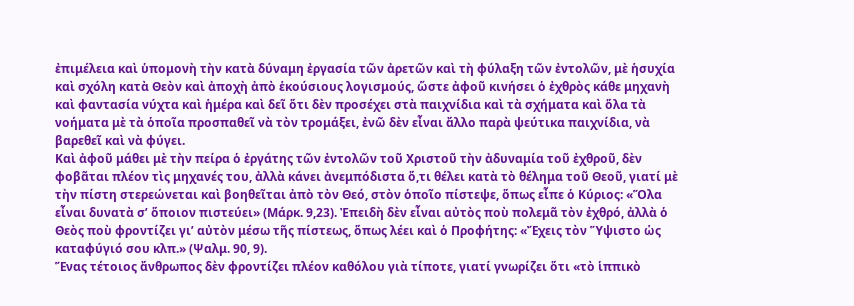ἐπιμέλεια καὶ ὑπομονὴ τὴν κατὰ δύναμη ἐργασία τῶν ἀρετῶν καὶ τὴ φύλαξη τῶν ἐντολῶν, μὲ ἡσυχία καὶ σχόλη κατὰ Θεὸν καὶ ἀποχὴ ἀπὸ ἑκούσιους λογισμούς, ὥστε ἀφοῦ κινήσει ὁ ἐχθρὸς κάθε μηχανὴ καὶ φαντασία νύχτα καὶ ἡμέρα καὶ δεῖ ὅτι δὲν προσέχει στὰ παιχνίδια καὶ τὰ σχήματα καὶ ὅλα τὰ νοήματα μὲ τὰ ὁποῖα προσπαθεῖ νὰ τὸν τρομάξει, ἐνῶ δὲν εἶναι ἄλλο παρὰ ψεύτικα παιχνίδια, νὰ βαρεθεῖ καὶ νὰ φύγει.
Καὶ ἀφοῦ μάθει μὲ τὴν πείρα ὁ ἐργάτης τῶν ἐντολῶν τοῦ Χριστοῦ τὴν ἀδυναμία τοῦ ἐχθροῦ, δὲν φοβᾶται πλέον τὶς μηχανές του, ἀλλὰ κάνει ἀνεμπόδιστα ὅ,τι θέλει κατὰ τὸ θέλημα τοῦ Θεοῦ, γιατί μὲ τὴν πίστη στερεώνεται καὶ βοηθεῖται ἀπὸ τὸν Θεό, στὸν ὁποῖο πίστεψε, ὅπως εἶπε ὁ Κύριος: «Ὅλα εἶναι δυνατὰ σ’ ὅποιον πιστεύει» (Μάρκ. 9,23). Ἐπειδὴ δὲν εἶναι αὐτὸς ποὺ πολεμᾶ τὸν ἐχθρό, ἀλλὰ ὁ Θεὸς ποὺ φροντίζει γι’ αὐτὸν μέσω τῆς πίστεως, ὅπως λέει καὶ ὁ Προφήτης: «Ἔχεις τὸν Ὕψιστο ὡς καταφύγιό σου κλπ.» (Ψαλμ. 90, 9).
Ἕνας τέτοιος ἄνθρωπος δὲν φροντίζει πλέον καθόλου γιὰ τίποτε, γιατί γνωρίζει ὅτι «τὸ ἱππικὸ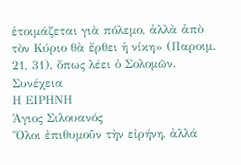ἑτοιμάζεται γιὰ πόλεμο, ἀλλὰ ἀπὸ τὸν Κύριο θὰ ἔρθει ἡ νίκη» (Παροιμ. 21, 31), ὅπως λέει ὁ Σολομῶν. Συνέχεια
Η ΕΙΡΗΝΗ
Ἁγιος Σιλουανός
Ὅλοι ἐπιθυμοῦν τὴν εἰρήνη, ἀλλά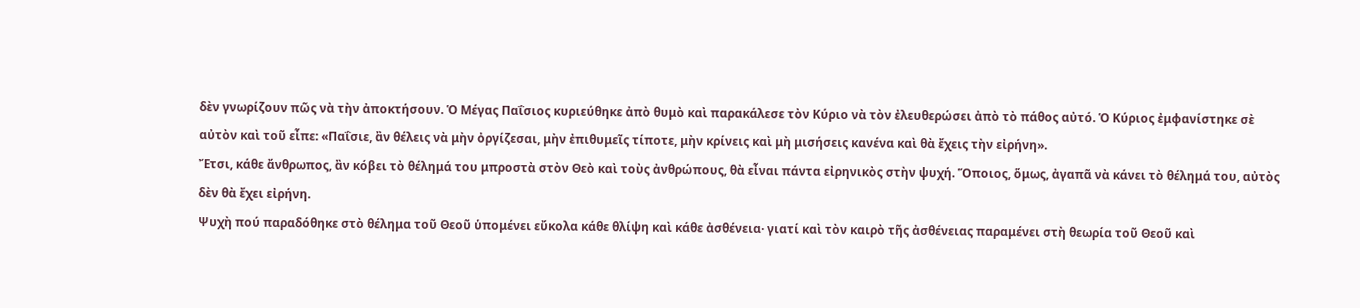δὲν γνωρίζουν πῶς νὰ τὴν ἀποκτήσουν. Ὁ Μέγας Παΐσιος κυριεύθηκε ἀπὸ θυμὸ καὶ παρακάλεσε τὸν Κύριο νὰ τὸν ἐλευθερώσει ἀπὸ τὸ πάθος αὐτό. Ὁ Κύριος ἐμφανίστηκε σὲ αὐτὸν καὶ τοῦ εἶπε: «Παΐσιε, ἂν θέλεις νὰ μὴν ὀργίζεσαι, μὴν ἐπιθυμεῖς τίποτε, μὴν κρίνεις καὶ μὴ μισήσεις κανένα καὶ θὰ ἔχεις τὴν εἰρήνη».
Ἔτσι, κάθε ἄνθρωπος, ἂν κόβει τὸ θέλημά του μπροστὰ στὸν Θεὸ καὶ τοὺς ἀνθρώπους, θὰ εἶναι πάντα εἰρηνικὸς στὴν ψυχή. Ὅποιος, ὅμως, ἀγαπᾶ νὰ κάνει τὸ θέλημά του, αὐτὸς δὲν θὰ ἔχει εἰρήνη.
Ψυχὴ πού παραδόθηκε στὸ θέλημα τοῦ Θεοῦ ὑπομένει εὔκολα κάθε θλίψη καὶ κάθε ἀσθένεια· γιατί καὶ τὸν καιρὸ τῆς ἀσθένειας παραμένει στὴ θεωρία τοῦ Θεοῦ καὶ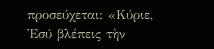προσεύχεται: «Κύριε, Ἐσύ βλέπεις τὴν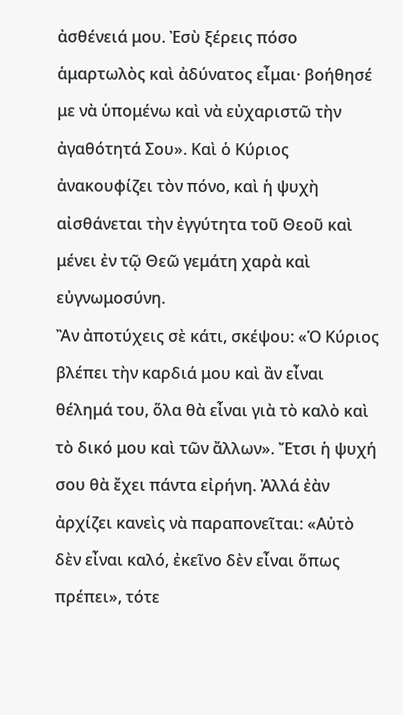ἀσθένειά μου. Ἐσὺ ξέρεις πόσο ἁμαρτωλὸς καὶ ἀδύνατος εἶμαι· βοήθησέ με νὰ ὑπομένω καὶ νὰ εὐχαριστῶ τὴν ἀγαθότητά Σου». Καὶ ὁ Κύριος ἀνακουφίζει τὸν πόνο, καὶ ἡ ψυχὴ αἰσθάνεται τὴν ἐγγύτητα τοῦ Θεοῦ καὶ μένει ἐν τῷ Θεῶ γεμάτη χαρὰ καὶ εὐγνωμοσύνη.
Ἂν ἀποτύχεις σὲ κάτι, σκέψου: «Ὁ Κύριος βλέπει τὴν καρδιά μου καὶ ἂν εἶναι θέλημά του, ὅλα θὰ εἶναι γιὰ τὸ καλὸ καὶ τὸ δικό μου καὶ τῶν ἄλλων». Ἔτσι ἡ ψυχή σου θὰ ἔχει πάντα εἰρήνη. Ἀλλά ἐὰν ἀρχίζει κανεὶς νὰ παραπονεῖται: «Αὐτὸ δὲν εἶναι καλό, ἐκεῖνο δὲν εἶναι ὅπως πρέπει», τότε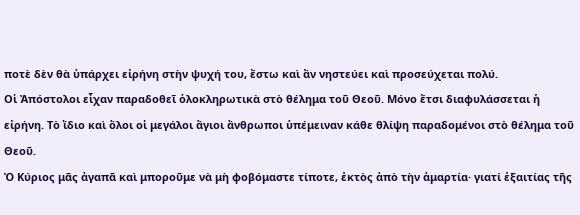ποτὲ δὲν θὰ ὑπάρχει εἰρήνη στὴν ψυχή του, ἔστω καὶ ἂν νηστεύει καὶ προσεύχεται πολύ.
Οἱ Ἀπόστολοι εἶχαν παραδοθεῖ ὁλοκληρωτικὰ στὸ θέλημα τοῦ Θεοῦ. Μόνο ἔτσι διαφυλάσσεται ἡ εἰρήνη. Τὸ ἴδιο καὶ ὅλοι οἱ μεγάλοι ἅγιοι ἄνθρωποι ὑπέμειναν κάθε θλίψη παραδομένοι στὸ θέλημα τοῦ Θεοῦ.
Ὁ Κύριος μᾶς ἀγαπᾶ καὶ μποροῦμε νὰ μὴ φοβόμαστε τίποτε, ἐκτὸς ἀπὸ τὴν ἁμαρτία· γιατί ἐξαιτίας τῆς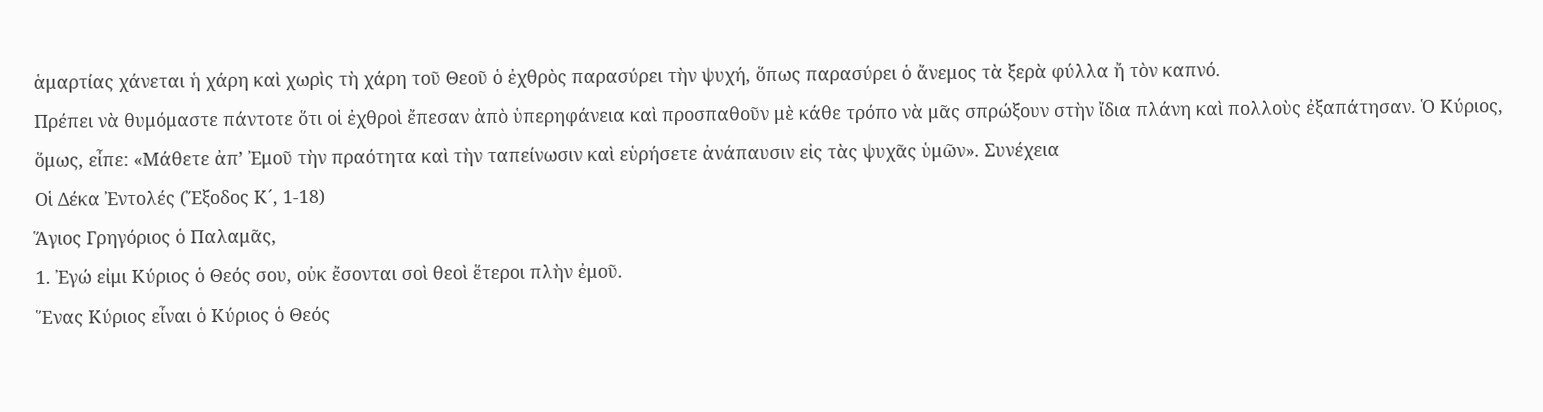ἁμαρτίας χάνεται ἡ χάρη καὶ χωρὶς τὴ χάρη τοῦ Θεοῦ ὁ ἐχθρὸς παρασύρει τὴν ψυχή, ὅπως παρασύρει ὁ ἄνεμος τὰ ξερὰ φύλλα ἤ τὸν καπνό.
Πρέπει νὰ θυμόμαστε πάντοτε ὅτι οἱ ἐχθροὶ ἔπεσαν ἀπὸ ὑπερηφάνεια καὶ προσπαθοῦν μὲ κάθε τρόπο νὰ μᾶς σπρώξουν στὴν ἴδια πλάνη καὶ πολλοὺς ἐξαπάτησαν. Ὁ Κύριος, ὅμως, εἶπε: «Μάθετε ἀπ’ Ἐμοῦ τὴν πραότητα καὶ τὴν ταπείνωσιν καὶ εὑρήσετε ἀνάπαυσιν εἰς τὰς ψυχᾶς ὑμῶν». Συνέχεια
Οἱ Δέκα Ἐντολές (Ἔξοδος Κ´, 1-18)
Ἅγιος Γρηγόριος ὁ Παλαμᾶς,
1. Ἐγώ εἰμι Κύριος ὁ Θεός σου, οὐκ ἔσονται σοὶ θεοὶ ἕτεροι πλὴν ἐμοῦ.
Ἕνας Κύριος εἶναι ὁ Κύριος ὁ Θεός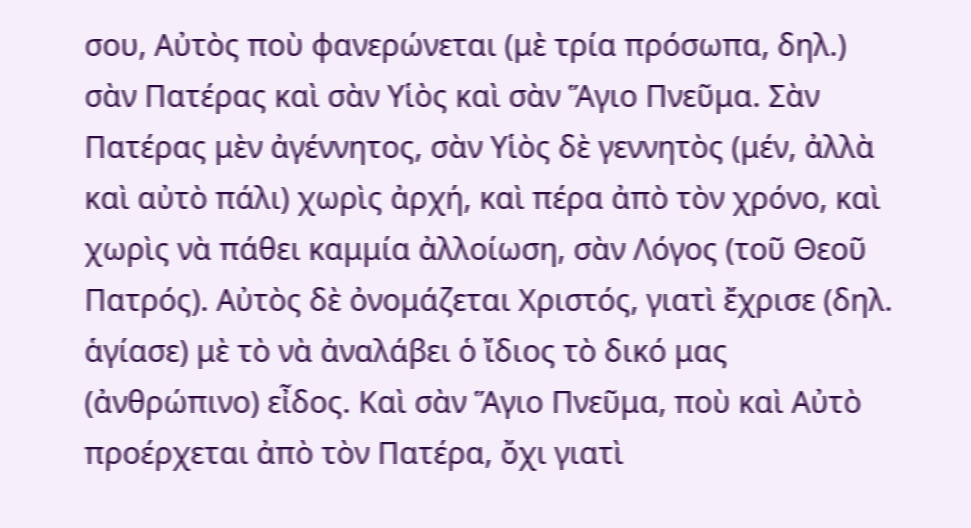σου, Αὐτὸς ποὺ φανερώνεται (μὲ τρία πρόσωπα, δηλ.) σὰν Πατέρας καὶ σὰν Υἱὸς καὶ σὰν Ἅγιο Πνεῦμα. Σὰν Πατέρας μὲν ἀγέννητος, σὰν Υἱὸς δὲ γεννητὸς (μέν, ἀλλὰ καὶ αὐτὸ πάλι) χωρὶς ἀρχή, καὶ πέρα ἀπὸ τὸν χρόνο, καὶ χωρὶς νὰ πάθει καμμία ἀλλοίωση, σὰν Λόγος (τοῦ Θεοῦ Πατρός). Αὐτὸς δὲ ὀνομάζεται Χριστός, γιατὶ ἔχρισε (δηλ. ἁγίασε) μὲ τὸ νὰ ἀναλάβει ὁ ἴδιος τὸ δικό μας (ἀνθρώπινο) εἶδος. Καὶ σὰν Ἅγιο Πνεῦμα, ποὺ καὶ Αὐτὸ προέρχεται ἀπὸ τὸν Πατέρα, ὄχι γιατὶ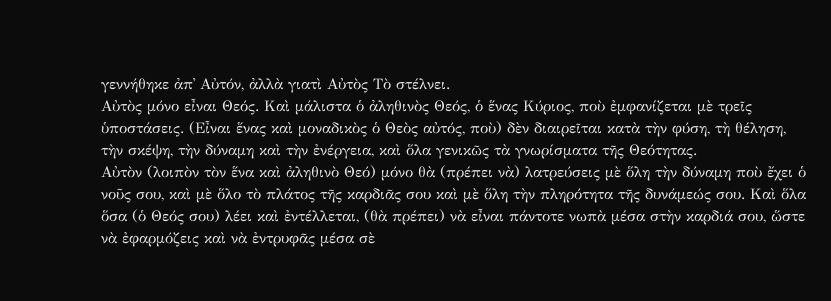γεννήθηκε ἀπ᾿ Αὐτόν, ἀλλὰ γιατὶ Αὐτὸς Τὸ στέλνει.
Αὐτὸς μόνο εἶναι Θεός. Καὶ μάλιστα ὁ ἀληθινὸς Θεός, ὁ ἕνας Κύριος, ποὺ ἐμφανίζεται μὲ τρεῖς ὑποστάσεις. (Εἶναι ἕνας καὶ μοναδικὸς ὁ Θεὸς αὐτός, ποὺ) δὲν διαιρεῖται κατὰ τὴν φύση, τὴ θέληση, τὴν σκέψη, τὴν δύναμη καὶ τὴν ἐνέργεια, καὶ ὅλα γενικῶς τὰ γνωρίσματα τῆς Θεότητας.
Αὐτὸν (λοιπὸν τὸν ἕνα καὶ ἀληθινὸ Θεό) μόνο θὰ (πρέπει νὰ) λατρεύσεις μὲ ὅλη τὴν δύναμη ποὺ ἔχει ὁ νοῦς σου, καὶ μὲ ὅλο τὸ πλάτος τῆς καρδιᾶς σου καὶ μὲ ὅλη τὴν πληρότητα τῆς δυνάμεώς σου. Καὶ ὅλα ὅσα (ὁ Θεός σου) λέει καὶ ἐντέλλεται, (θὰ πρέπει) νὰ εἶναι πάντοτε νωπὰ μέσα στὴν καρδιά σου, ὥστε νὰ ἐφαρμόζεις καὶ νὰ ἐντρυφᾶς μέσα σὲ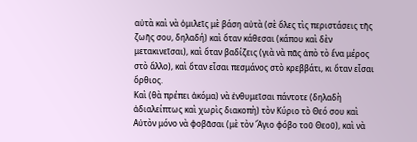αὐτὰ καὶ νὰ ὁμιλεῖς μὲ βάση αὐτὰ (σὲ ὅλες τὶς περιστάσεις τῆς ζωῆς σου, δηλαδή) καὶ ὅταν κάθεσαι (κάπου καὶ δὲν μετακινεῖσαι), καὶ ὅταν βαδίζεις (γιὰ νὰ πᾶς ἀπὸ τὸ ἕνα μέρος στὸ ἄλλο), καὶ ὅταν εἶσαι πεσμάνος στὸ κρεββάτι, κι ὅταν εἶσαι ὄρθιος.
Καὶ (θὰ πρέπει ἀκόμα) νὰ ἐνθυμεῖσαι πάντοτε (δηλαδὴ ἀδιαλείπτως καὶ χωρὶς διακοπὴ) τὸν Κύριο τὸ Θεό σου καὶ Αὐτὸν μόνο νὰ φοβᾶσαι (μὲ τὸν Ἅγιο φόβο τοῦ Θεοῦ), καὶ νὰ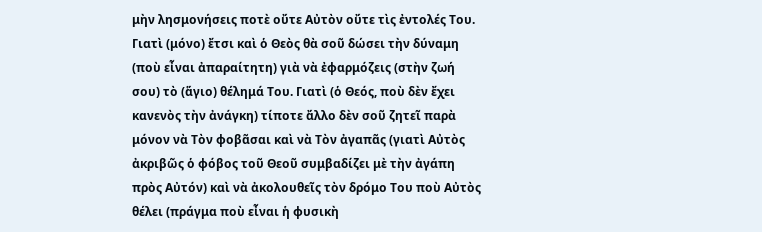μὴν λησμονήσεις ποτὲ οὔτε Αὐτὸν οὔτε τὶς ἐντολές Του. Γιατὶ (μόνο) ἔτσι καὶ ὁ Θεὸς θὰ σοῦ δώσει τὴν δύναμη (ποὺ εἶναι ἀπαραίτητη) γιὰ νὰ ἐφαρμόζεις (στὴν ζωή σου) τὸ (ἅγιο) θέλημά Του. Γιατὶ (ὁ Θεός, ποὺ δὲν ἔχει κανενὸς τὴν ἀνάγκη) τίποτε ἄλλο δὲν σοῦ ζητεῖ παρὰ μόνον νὰ Τὸν φοβᾶσαι καὶ νὰ Τὸν ἀγαπᾶς (γιατὶ Αὐτὸς ἀκριβῶς ὁ φόβος τοῦ Θεοῦ συμβαδίζει μὲ τὴν ἀγάπη πρὸς Αὐτόν) καὶ νὰ ἀκολουθεῖς τὸν δρόμο Του ποὺ Αὐτὸς θέλει (πράγμα ποὺ εἶναι ἡ φυσικὴ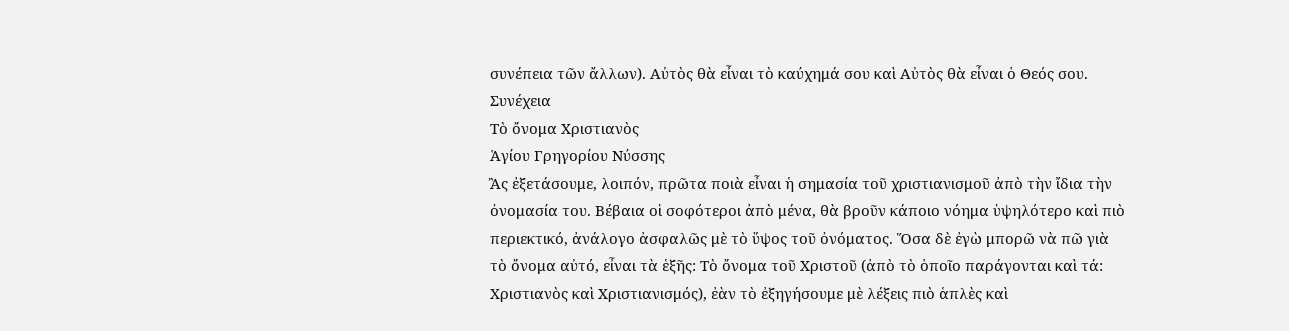συνέπεια τῶν ἄλλων). Αὐτὸς θὰ εἶναι τὸ καύχημά σου καὶ Αὐτὸς θὰ εἶναι ὁ Θεός σου. Συνέχεια
Τὸ ὄνομα Χριστιανὸς
Ἁγίου Γρηγορίου Νύσσης
Ἂς ἐξετάσουμε, λοιπόν, πρῶτα ποιὰ εἶναι ἡ σημασία τοῦ χριστιανισμοῦ ἀπὸ τὴν ἴδια τὴν ὀνομασία του. Βέβαια οἱ σοφότεροι ἀπὸ μένα, θὰ βροῦν κάποιο νόημα ὑψηλότερο καὶ πιὸ περιεκτικό, ἀνάλογο ἀσφαλῶς μὲ τὸ ὕψος τοῦ ὀνόματος. Ὅσα δὲ ἐγὼ μπορῶ νὰ πῶ γιὰ τὸ ὄνομα αὐτό, εἶναι τὰ ἑξῆς: Τὸ ὄνομα τοῦ Χριστοῦ (ἀπὸ τὸ ὁποῖο παράγονται καὶ τά: Χριστιανὸς καὶ Χριστιανισμός), ἐὰν τὸ ἐξηγήσουμε μὲ λέξεις πιὸ ἁπλὲς καὶ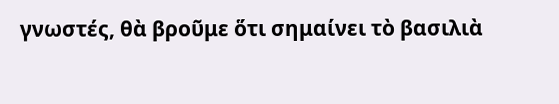γνωστές, θὰ βροῦμε ὅτι σημαίνει τὸ βασιλιὰ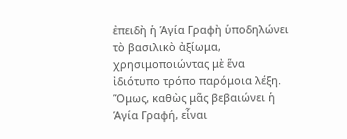ἐπειδὴ ἡ Ἁγία Γραφὴ ὑποδηλώνει τὸ βασιλικὸ ἀξίωμα, χρησιμοποιώντας μὲ ἕνα ἰδιότυπο τρόπο παρόμοια λέξη.
Ὅμως, καθὼς μᾶς βεβαιώνει ἡ Ἁγία Γραφή, εἶναι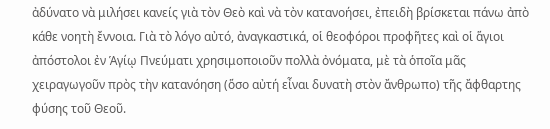ἀδύνατο νὰ μιλήσει κανείς γιὰ τὸν Θεὸ καὶ νὰ τὸν κατανοήσει, ἐπειδὴ βρίσκεται πάνω ἀπὸ κάθε νοητὴ ἔννοια. Γιὰ τὸ λόγο αὐτό, ἀναγκαστικά, οἱ θεοφόροι προφῆτες καὶ οἱ ἅγιοι ἀπόστολοι ἐν Ἁγίῳ Πνεύματι χρησιμοποιοῦν πολλὰ ὀνόματα, μὲ τὰ ὁποῖα μᾶς χειραγωγοῦν πρὸς τὴν κατανόηση (ὅσο αὐτή εἶναι δυνατὴ στὸν ἄνθρωπο) τῆς ἄφθαρτης φύσης τοῦ Θεοῦ.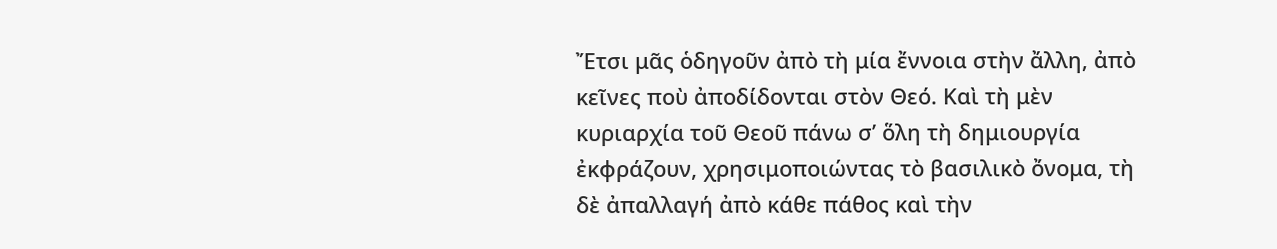Ἔτσι μᾶς ὁδηγοῦν ἀπὸ τὴ μία ἔννοια στὴν ἄλλη, ἀπὸ κεῖνες ποὺ ἀποδίδονται στὸν Θεό. Καὶ τὴ μὲν κυριαρχία τοῦ Θεοῦ πάνω σ’ ὅλη τὴ δημιουργία ἐκφράζουν, χρησιμοποιώντας τὸ βασιλικὸ ὄνομα, τὴ δὲ ἀπαλλαγή ἀπὸ κάθε πάθος καὶ τὴν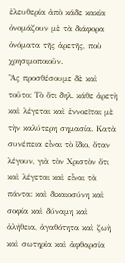ἐλευθερία ἀπὸ κάδε κακία ὀνομάζουν μὲ τὰ διάφορα ὀνόματα τῆς ἀρετῆς, ποὺ χρησιμοποιοῦν.
Ἂς προσθέσουμε δὲ καὶ τοῦτο: Τὸ ὅτι δηλ. κάθε ἀρετὴ καὶ λέγεται καὶ ἐννοεῖται μὲ τὴν καλύτερη σημασία. Κατὰ συνέπεια εἶναι τὸ ἴδιο, ὅταν λέγουν, γιὰ τὸν Χριστὸν ὅτι καὶ λέγεται καὶ εἶναι τὰ πάντα: καὶ δικαιοσύνη καὶ σοφία καὶ δύναμη καὶ ἀλήθεια, ἀγαθότητα καὶ ζωὴ καὶ σωτηρία καὶ ἀφθαρσία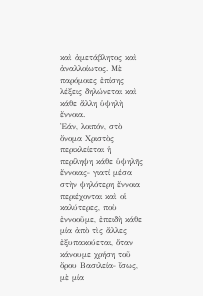καὶ ἀμετάβλητος καὶ ἀναλλοίωτος. Μὲ παρόμοιες ἐπίσης λέξεις δηλώνεται καὶ κάθε ἄλλη ὑψηλὴ ἔννοια.
Ἐάν, λοιπόν, στὸ ὄνομα Χριστὸς περικλείεται ἡ περίληψη κάθε ὑψηλῆς ἔννοιας‒ γιατί μέσα στὴν ψηλότερη ἔννοια περιέχονται καὶ οἱ καλύτερες, ποὺ ἐννοοῦμε, ἐπειδὴ κάθε μία ἀπὸ τὶς ἄλλες ἐξυπακούεται, ὅταν κάνουμε χρήση τοῦ ὄρου Βασιλεία‒ ἴσως, μὲ μία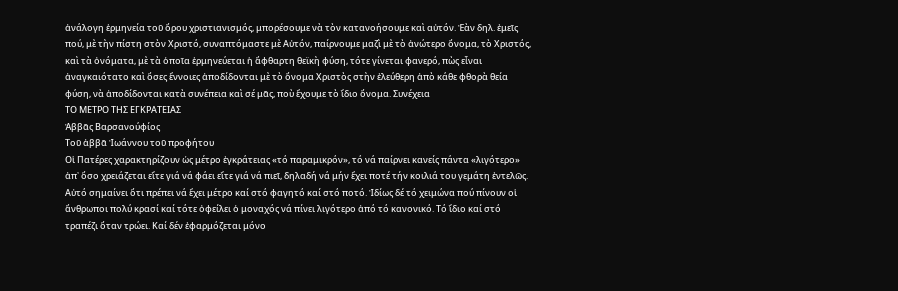ἀνάλογη ἑρμηνεία τοῦ ὄρου χριστιανισμός, μπορέσουμε νὰ τὸν κατανοήσουμε καὶ αὐτόν. Ἐὰν δηλ. ἐμεῖς πού, μὲ τὴν πίστη στὸν Χριστό, συναπτόμαστε μὲ Αὐτόν, παίρνουμε μαζὶ μὲ τὸ ἀνώτερο ὄνομα, τὸ Χριστός, καὶ τὰ ὀνόματα, μὲ τὰ ὁποῖα ἑρμηνεύεται ἡ ἄφθαρτη θεϊκὴ φύση, τότε γίνεται φανερό, πὼς εἶναι ἀναγκαιότατο καὶ ὅσες ἔννοιες ἀποδίδονται μὲ τὸ ὄνομα Χριστὸς στὴν ἐλεύθερη ἀπὸ κάθε φθορὰ θεία φύση, νὰ ἀποδίδονται κατὰ συνέπεια καὶ σέ μᾶς, ποὺ ἔχουμε τὸ ἴδιο ὄνομα. Συνέχεια
ΤΟ ΜΕΤΡΟ ΤΗΣ ΕΓΚΡΑΤΕΙΑΣ
Ἀββᾶς Βαρσανούφίος
Τοῦ ἀββᾶ Ἰωάννου τοῦ προφήτου
Οἱ Πατέρες χαρακτηρίζουν ὡς μέτρο ἐγκράτειας «τό παραμικρόν», τό νά παίρνει κανείς πάντα «λιγότερο» ἀπ᾿ ὅσο χρειάζεται εἴτε γιά νά φάει εἴτε γιά νά πιεῖ, δηλαδή νά μήν ἔχει ποτέ τήν κοιλιά του γεμάτη ἐντελῶς. Αὐτό σημαίνει ὅτι πρέπει νά ἔχει μέτρο καί στό φαγητό καί στό ποτό. Ἰδίως δέ τό χειμώνα πού πίνουν οἱ ἄνθρωποι πολύ κρασί καί τότε ὀφείλει ὁ μοναχός νά πίνει λιγότερο ἀπό τό κανονικό. Τό ἴδιο καί στό τραπέζι ὅταν τρώει. Καί δέν ἐφαρμόζεται μόνο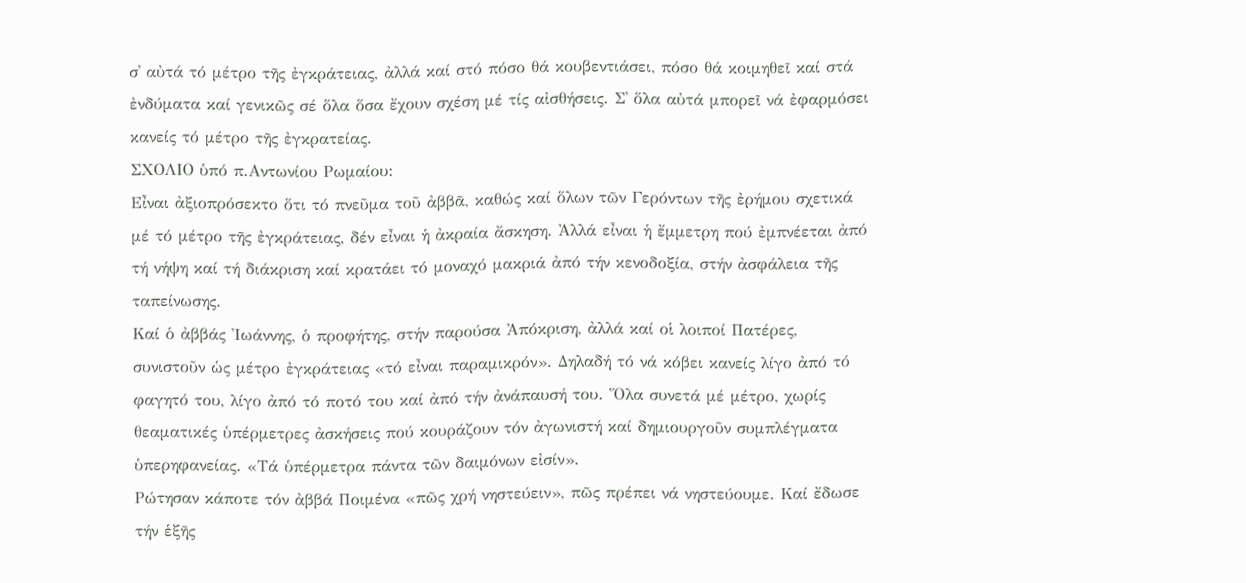σ᾿ αὐτά τό μέτρο τῆς ἐγκράτειας, ἀλλά καί στό πόσο θά κουβεντιάσει, πόσο θά κοιμηθεῖ καί στά ἐνδύματα καί γενικῶς σέ ὅλα ὅσα ἔχουν σχέση μέ τίς αἰσθήσεις. Σ᾿ ὅλα αὐτά μπορεῖ νά ἐφαρμόσει κανείς τό μέτρο τῆς ἐγκρατείας.
ΣΧΟΛΙΟ ὑπό π.Αντωνίου Ρωμαίου:
Εἶναι ἀξιοπρόσεκτο ὅτι τό πνεῦμα τοῦ ἀββᾶ, καθώς καί ὅλων τῶν Γερόντων τῆς ἐρήμου σχετικά μέ τό μέτρο τῆς ἐγκράτειας, δέν εἶναι ἡ ἀκραία ἄσκηση. Ἀλλά εἶναι ἡ ἔμμετρη πού ἐμπνέεται ἀπό τή νήψη καί τή διάκριση καί κρατάει τό μοναχό μακριά ἀπό τήν κενοδοξία, στήν ἀσφάλεια τῆς ταπείνωσης.
Καί ὁ ἀββάς Ἰωάννης, ὁ προφήτης, στήν παρούσα Ἀπόκριση, ἀλλά καί οἱ λοιποί Πατέρες, συνιστοῦν ὡς μέτρο ἐγκράτειας «τό εἶναι παραμικρόν». Δηλαδή τό νά κόβει κανείς λίγο ἀπό τό φαγητό του, λίγο ἀπό τό ποτό του καί ἀπό τήν ἀνάπαυσή του. Ὅλα συνετά μέ μέτρο, χωρίς θεαματικές ὑπέρμετρες ἀσκήσεις πού κουράζουν τόν ἀγωνιστή καί δημιουργοῦν συμπλέγματα ὑπερηφανείας. «Τά ὑπέρμετρα πάντα τῶν δαιμόνων εἰσίν».
Ρώτησαν κάποτε τόν ἀββά Ποιμένα «πῶς χρή νηστεύειν», πῶς πρέπει νά νηστεύουμε. Καί ἔδωσε τήν ἑξῆς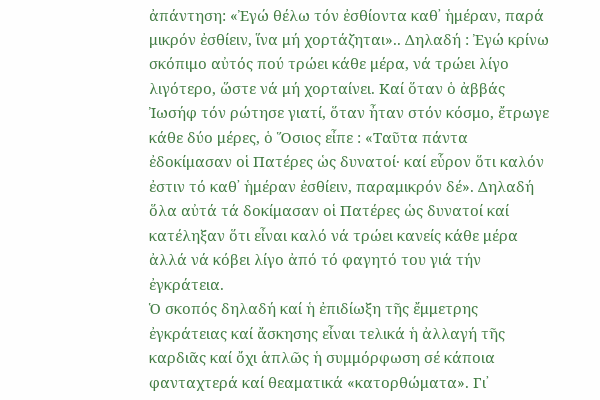ἀπάντηση: «Ἐγώ θέλω τόν ἐσθίοντα καθ᾿ ἡμέραν, παρά μικρόν ἐσθίειν, ἵνα μή χορτάζηται».. Δηλαδή : Ἐγώ κρίνω σκόπιμο αὐτός πού τρώει κάθε μέρα, νά τρώει λίγο λιγότερο, ὥστε νά μή χορταίνει. Καί ὅταν ὁ ἀββάς Ἰωσήφ τόν ρώτησε γιατί, ὅταν ἦταν στόν κόσμο, ἔτρωγε κάθε δύο μέρες, ὁ Ὅσιος εἶπε : «Ταῦτα πάντα ἐδοκίμασαν οἱ Πατέρες ὡς δυνατοί· καί εὗρον ὅτι καλόν ἐστιν τό καθ᾿ ἡμέραν ἐσθίειν, παραμικρόν δέ». Δηλαδή ὅλα αὐτά τά δοκίμασαν οἱ Πατέρες ὡς δυνατοί καί κατέληξαν ὅτι εἶναι καλό νά τρώει κανείς κάθε μέρα ἀλλά νά κόβει λίγο ἀπό τό φαγητό του γιά τήν ἐγκράτεια.
Ὁ σκοπός δηλαδή καί ἡ ἐπιδίωξη τῆς ἔμμετρης ἐγκράτειας καί ἄσκησης εἶναι τελικά ἡ ἀλλαγή τῆς καρδιᾶς καί ὄχι ἁπλῶς ἡ συμμόρφωση σέ κάποια φανταχτερά καί θεαματικά «κατορθώματα». Γι᾿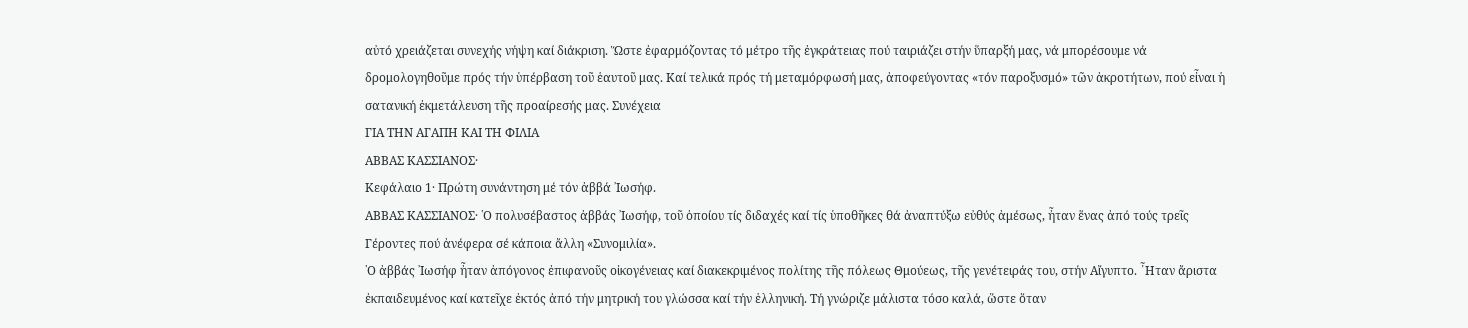αὐτό χρειάζεται συνεχής νήψη καί διάκριση. Ὥστε ἐφαρμόζοντας τό μέτρο τῆς ἐγκράτειας πού ταιριάζει στήν ὕπαρξή μας, νά μπορέσουμε νά δρομολογηθοῦμε πρός τήν ὑπέρβαση τοῦ ἑαυτοῦ μας. Καί τελικά πρός τή μεταμόρφωσή μας, ἀποφεύγοντας «τόν παροξυσμό» τῶν ἀκροτήτων, πού εἶναι ἡ σατανική ἐκμετάλευση τῆς προαίρεσής μας. Συνέχεια
ΓΙΑ ΤΗΝ ΑΓΑΠΗ ΚΑΙ ΤΗ ΦΙΛΙΑ
ΑΒΒΑΣ ΚΑΣΣΙΑΝΟΣ·
Κεφάλαιο 1· Πρώτη συνάντηση μέ τόν ἀββά ᾿Ιωσήφ.
AΒΒΑΣ ΚΑΣΣΙΑΝΟΣ· ῾Ο πολυσέβαστος ἀββάς ᾿Ιωσήφ, τοῦ ὁποίου τίς διδαχές καί τίς ὑποθῆκες θά ἀναπτύξω εὐθύς ἀμέσως, ἦταν ἕνας ἀπό τούς τρεῖς Γέροντες πού ἀνέφερα σέ κάποια ἄλλη «Συνομιλία».
῾Ο ἀββάς ᾿Ιωσήφ ἦταν ἀπόγονος ἐπιφανοῦς οἰκογένειας καί διακεκριμένος πολίτης τῆς πόλεως Θμούεως, τῆς γενέτειράς του, στήν Αἴγυπτο. ῏Ηταν ἄριστα ἐκπαιδευμένος καί κατεῖχε ἐκτός ἀπό τήν μητρική του γλώσσα καί τήν ἑλληνική. Τή γνώριζε μάλιστα τόσο καλά, ὥστε ὅταν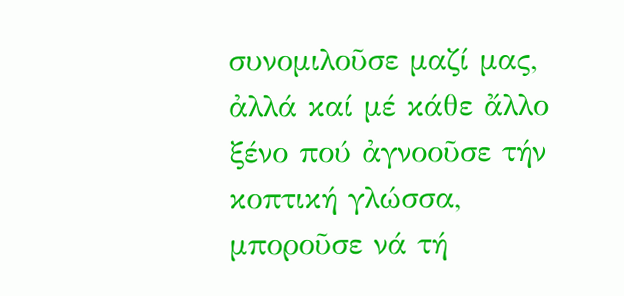συνομιλοῦσε μαζί μας, ἀλλά καί μέ κάθε ἄλλο ξένο πού ἀγνοοῦσε τήν κοπτική γλώσσα, μποροῦσε νά τή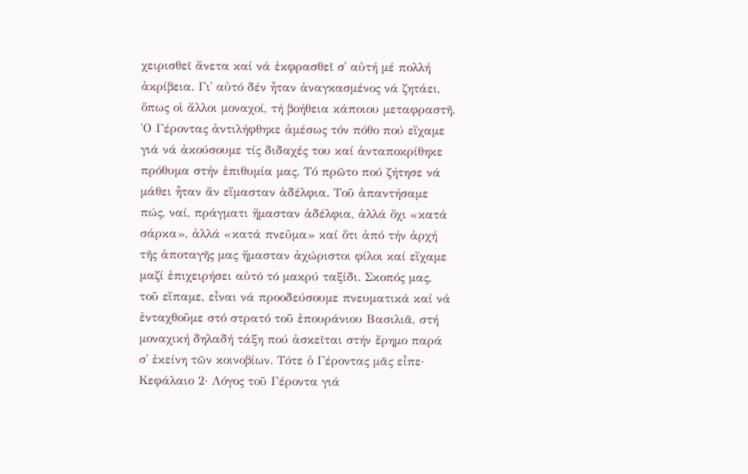χειρισθεῖ ἄνετα καί νά ἐκφρασθεῖ σ᾿ αὐτή μέ πολλή ἀκρίβεια. Γι᾿ αὐτό δέν ἦταν ἀναγκασμένος νά ζητάει, ὅπως οἱ ἄλλοι μοναχοί, τή βοήθεια κάποιου μεταφραστῆ.
῾Ο Γέροντας ἀντιλήφθηκε ἀμέσως τόν πόθο πού εἴχαμε γιά νά ἀκούσουμε τίς διδαχές του καί ἀνταποκρίθηκε πρόθυμα στήν ἐπιθυμία μας. Τό πρῶτο πού ζήτησε νά μάθει ἦταν ἄν εἴμασταν ἀδέλφια. Τοῦ ἀπαντήσαμε πώς, ναί, πράγματι ἤμασταν ἀδέλφια, ἀλλά ὄχι «κατά σάρκα», ἀλλά «κατά πνεῦμα» καί ὅτι ἀπό τήν ἀρχή τῆς ἀποταγῆς μας ἤμασταν ἀχώριστοι φίλοι καί εἴχαμε μαζί ἐπιχειρήσει αὐτό τό μακρύ ταξίδι. Σκοπός μας, τοῦ εἴπαμε, εἶναι νά προοδεύσουμε πνευματικά καί νά ἐνταχθοῦμε στό στρατό τοῦ ἐπουράνιου Βασιλιᾶ, στή μοναχική δηλαδή τάξη πού ἀσκεῖται στήν ἔρημο παρά σ᾿ ἐκείνη τῶν κοινοβίων. Τότε ὁ Γέροντας μᾶς εἶπε·
Κεφάλαιο 2· Λόγος τοῦ Γέροντα γιά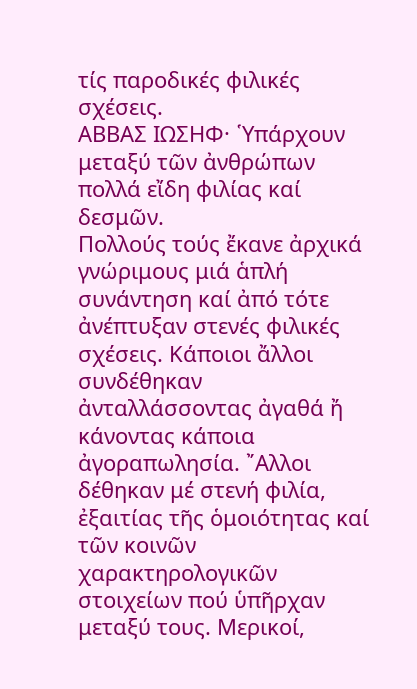τίς παροδικές φιλικές σχέσεις.
ΑΒΒΑΣ ΙΩΣΗΦ· ῾Υπάρχουν μεταξύ τῶν ἀνθρώπων πολλά εἴδη φιλίας καί δεσμῶν.
Πολλούς τούς ἔκανε ἀρχικά γνώριμους μιά ἁπλή συνάντηση καί ἀπό τότε ἀνέπτυξαν στενές φιλικές σχέσεις. Κάποιοι ἄλλοι συνδέθηκαν ἀνταλλάσσοντας ἀγαθά ἤ κάνοντας κάποια ἀγοραπωλησία. ῎Αλλοι δέθηκαν μέ στενή φιλία, ἐξαιτίας τῆς ὁμοιότητας καί τῶν κοινῶν χαρακτηρολογικῶν στοιχείων πού ὑπῆρχαν μεταξύ τους. Μερικοί,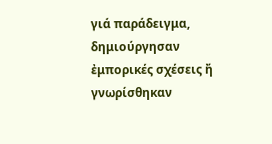γιά παράδειγμα, δημιούργησαν ἐμπορικές σχέσεις ἤ γνωρίσθηκαν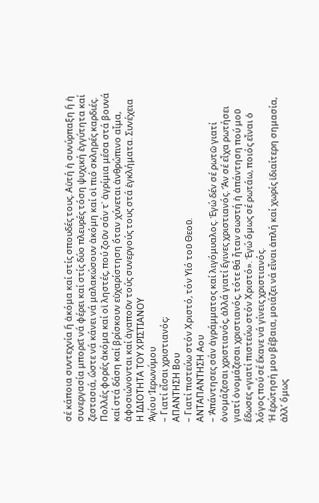σέ κάποια συντεχνία ἤ ἀκόμα καί στίς σπουδές τους. Αὐτή ἡ συνύρπαξη ἤ ἡ συνεργασία μπορεῖ νά φέρει καί στίς δύο πλευρές τόση ψυχική ἐγγύτητα καί ζεστασιά, ὥστε νά κάνει νά μαλακώσουν ἀκόμη καί οἱ πιό σκληρές καρδιές. Πολλές φορές ἀκόμα καί οἱ ληστές, πού ζοῦν σάν τ᾿ ἀγρίμια μέσα στά βουνά καί στά δάση καί βρίσκουν εὐχαρίστηση ὅταν χύνεται ἀνθρώπινο αἷμα, ἀφοσιώνονται καί ἀγαποῦν τούς συνεργούς τους στά ἐγκλήματα. Συνέχεια
Η ΙΔΙΟΤΗΤΑ ΤΟΥ ΧΡΙΣΤΙΑΝΟΥ
Ἁγίου Ἱερωνύμου
– Γιατί εἶσαι χριστιανός;
ΑΠΑΝΤΗΣΗ Βου
– Γιατί πιστεύω στόν Χριστό, τόν Υἱό τοῦ Θεοῦ.
ΑΝΤΑΠΑΝΤΗΣΗ Αου
– Ἀπάντησες σάν ἀγράμματος καί λιγόμυαλος. Ἐγώ δέν σέ ρωτῶ γιατί ὀνομάζεσαι χριστιανός, ἀλλά γιατί ἔγινες χριστιανός. Ἄν σέ εἶχα ρωτήσει γιατί ὀνομάζεσαι χριστιανός, τότε θά ἦταν σωστή ἡ ἀπάντηση πού μοῦ ἔδωσες «γιατί πιστεύω στόν Χριστό». Ἐγώ ὅμως σέ ρωτάω, ποιός εἶναι ὁ λόγος πού σέ ἔκανε νά γίνεις χριστιανός.
Ἡ ἐρώτησή μου βέβαια, μοιάζει νά εἶναι ἁπλή καί χωρίς ἰδιαίτερη σημασία, ἀλλ’ ὅμως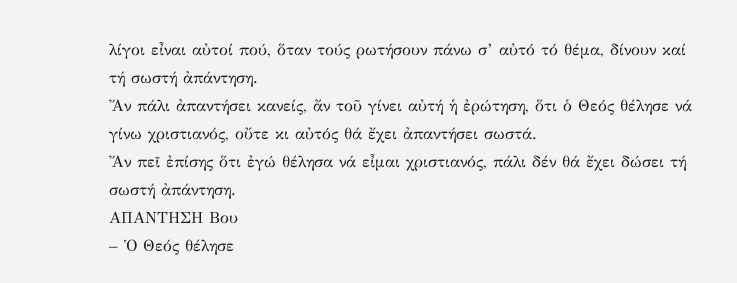λίγοι εἶναι αὐτοί πού, ὅταν τούς ρωτήσουν πάνω σ’ αὐτό τό θέμα, δίνουν καί τή σωστή ἀπάντηση.
Ἄν πάλι ἀπαντήσει κανείς, ἄν τοῦ γίνει αὐτή ἡ ἐρώτηση, ὅτι ὁ Θεός θέλησε νά γίνω χριστιανός, οὔτε κι αὐτός θά ἔχει ἀπαντήσει σωστά.
Ἄν πεῖ ἐπίσης ὅτι ἐγώ θέλησα νά εἶμαι χριστιανός, πάλι δέν θά ἔχει δώσει τή σωστή ἀπάντηση.
ΑΠΑΝΤΗΣΗ Βου
– Ὁ Θεός θέλησε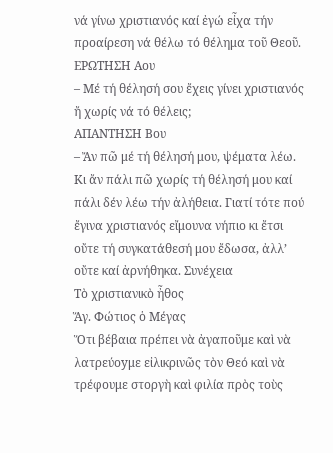νά γίνω χριστιανός καί ἐγώ εἶχα τήν προαίρεση νά θέλω τό θέλημα τοῦ Θεοῦ.
ΕΡΩΤΗΣΗ Αου
– Μέ τή θέλησή σου ἔχεις γίνει χριστιανός ἤ χωρίς νά τό θέλεις;
ΑΠΑΝΤΗΣΗ Βου
– Ἄν πῶ μέ τή θέλησή μου, ψέματα λέω. Κι ἄν πάλι πῶ χωρίς τή θέλησή μου καί πάλι δέν λέω τήν ἀλήθεια. Γιατί τότε πού ἔγινα χριστιανός εἴμουνα νήπιο κι ἔτσι οὔτε τή συγκατάθεσή μου ἔδωσα, ἀλλ’ οὔτε καί ἀρνήθηκα. Συνέχεια
Τὸ χριστιανικὸ ἦθος
Ἅγ. Φώτιος ὁ Μέγας
Ὅτι βέβαια πρέπει νὰ ἀγαποῦμε καὶ νὰ λατρεύoyμε εἰλικρινῶς τὸν Θεό καὶ νὰ τρέφουμε στοργὴ καὶ φιλία πρὸς τοὺς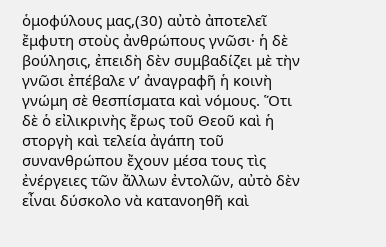ὁμοφύλους μας,(30) αὐτὸ ἀποτελεῖ ἔμφυτη στοὺς ἀνθρώπους γνῶσι· ἡ δὲ βούλησις, ἐπειδὴ δὲν συμβαδίζει μὲ τὴν γνῶσι ἐπέβαλε ν’ ἀναγραφῆ ἡ κοινὴ γνώμη σὲ θεσπίσματα καὶ νόμους. Ὅτι δὲ ὁ εἰλικρινὴς ἔρως τοῦ Θεοῦ καὶ ἡ στοργὴ καὶ τελεία ἀγάπη τοῦ συνανθρώπου ἔχουν μέσα τους τὶς ἐνέργειες τῶν ἄλλων ἐντολῶν, αὐτὸ δὲν εἶναι δύσκολο νὰ κατανοηθῆ καὶ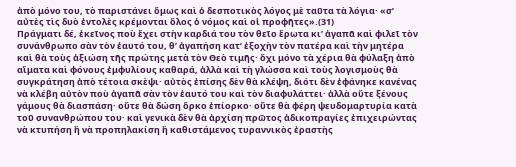ἀπὸ μόνο του, τὸ παριστάνει ὅμως καὶ ὁ δεσποτικὸς λόγος μὲ ταῦτα τὰ λόγια· «σ’ αὐτὲς τὶς δυὸ ἐντολὲς κρέμονται ὅλος ὁ νόμος καὶ οἱ προφῆτες».(31)
Πράγματι δέ, ἐκεῖνος ποὺ ἔχει στὴν καρδιά του τὸν θεῖο ἔρωτα κι’ ἀγαπᾶ καὶ φιλεῖ τὸν συνάνθρωπο σὰν τὸν ἑαυτό του, θ’ ἀγαπήση κατ’ ἐξοχὴν τὸν πατέρα καὶ τὴν μητέρα καὶ θὰ τοὺς ἀξιώση τῆς πρώτης μετὰ τὸν Θεὸ τιμῆς· ὄχι μόνο τὰ χέρια θὰ φύλαξη ἀπὸ αἵματα καὶ φόνους ἐμφυλίους καθαρά, ἀλλὰ καὶ τὴ γλώσσα καὶ τοὺς λογισμοὺς θὰ συγκράτηση ἀπὸ τέτοια σκὲψι· αὐτὸς ἐπίσης δὲν θὰ κλέψη, διότι δὲν ἐφάνηκε κανένας νὰ κλέβη αὐτὸν ποὺ ἀγαπᾶ σὰν τὸν ἑαυτό του καὶ τὸν διαφυλάττει· ἀλλὰ οὔτε ξένους γάμους θὰ διασπάση· οὔτε θὰ δώση ὅρκο ἐπίορκο· οὔτε θὰ φέρη ψευδομαρτυρία κατὰ τοῦ συνανθρώπου του· καὶ γενικὰ δὲν θὰ ἀρχίση πρῶτος ἀδικοπραγίες ἐπιχειρώντας νὰ κτυπήση ἢ νὰ προπηλακίση ἢ καθιστάμενος τυραννικὸς ἐραστὴς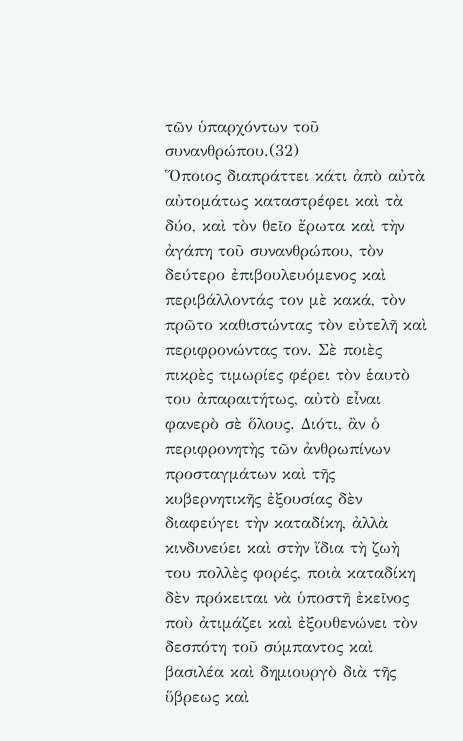τῶν ὑπαρχόντων τοῦ συνανθρώπου.(32)
Ὅποιος διαπράττει κάτι ἀπὸ αὐτὰ αὐτομάτως καταστρέφει καὶ τὰ δύο, καὶ τὸν θεῖο ἔρωτα καὶ τὴν ἀγάπη τοῦ συνανθρώπου, τὸν δεύτερο ἐπιβουλευόμενος καὶ περιβάλλοντάς τον μὲ κακά, τὸν πρῶτο καθιστώντας τὸν εὐτελῆ καὶ περιφρονώντας τον. Σὲ ποιὲς πικρὲς τιμωρίες φέρει τὸν ἑαυτὸ του ἀπαραιτήτως, αὐτὸ εἶναι φανερὸ σὲ ὅλους. Διότι, ἂν ὁ περιφρονητὴς τῶν ἀνθρωπίνων προσταγμάτων καὶ τῆς κυβερνητικῆς ἐξουσίας δὲν διαφεύγει τὴν καταδίκη, ἀλλὰ κινδυνεύει καὶ στὴν ἴδια τὴ ζωὴ του πολλὲς φορές, ποιὰ καταδίκη δὲν πρόκειται νὰ ὑποστῆ ἐκεῖνος ποὺ ἀτιμάζει καὶ ἐξουθενώνει τὸν δεσπότη τοῦ σύμπαντος καὶ βασιλέα καὶ δημιουργὸ διὰ τῆς ὕβρεως καὶ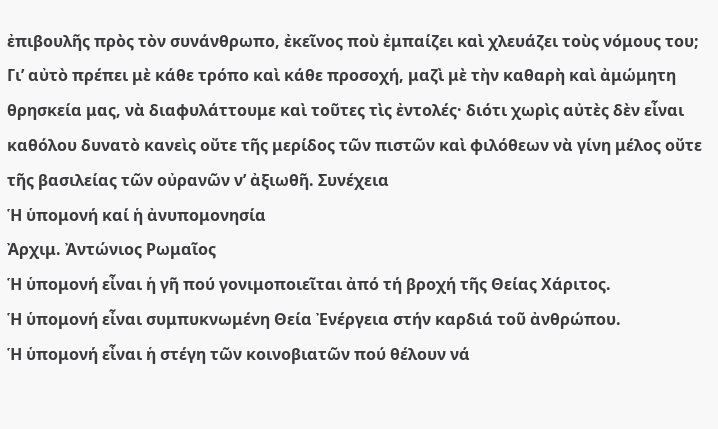ἐπιβουλῆς πρὸς τὸν συνάνθρωπο, ἐκεῖνος ποὺ ἐμπαίζει καὶ χλευάζει τοὺς νόμους του;
Γι’ αὐτὸ πρέπει μὲ κάθε τρόπο καὶ κάθε προσοχή, μαζὶ μὲ τὴν καθαρὴ καὶ ἀμώμητη θρησκεία μας, νὰ διαφυλάττουμε καὶ τοῦτες τὶς ἐντολές· διότι χωρὶς αὐτὲς δὲν εἶναι καθόλου δυνατὸ κανεὶς οὔτε τῆς μερίδος τῶν πιστῶν καὶ φιλόθεων νὰ γίνη μέλος οὔτε τῆς βασιλείας τῶν οὐρανῶν ν’ ἀξιωθῆ. Συνέχεια
Ἡ ὑπομονή καί ἡ ἀνυπομονησία
Ἀρχιμ. Ἀντώνιος Ρωμαῖος
Ἡ ὑπομονή εἶναι ἡ γῆ πού γονιμοποιεῖται ἀπό τή βροχή τῆς Θείας Χάριτος.
Ἡ ὑπομονή εἶναι συμπυκνωμένη Θεία Ἐνέργεια στήν καρδιά τοῦ ἀνθρώπου.
Ἡ ὑπομονή εἶναι ἡ στέγη τῶν κοινοβιατῶν πού θέλουν νά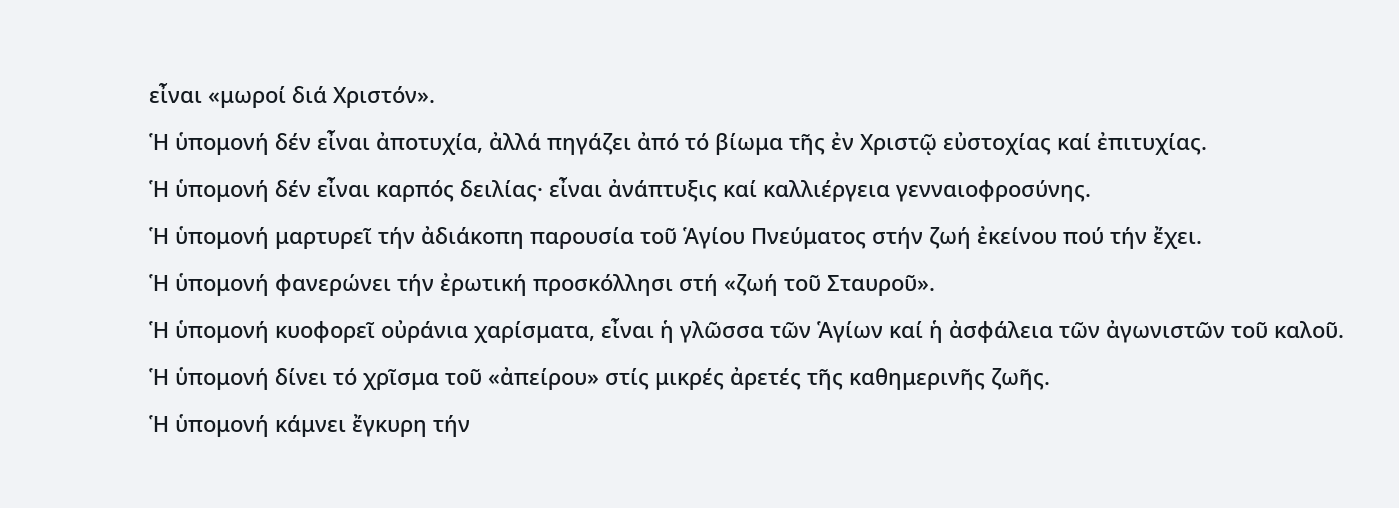εἶναι «μωροί διά Χριστόν».
Ἡ ὑπομονή δέν εἶναι ἀποτυχία, ἀλλά πηγάζει ἀπό τό βίωμα τῆς ἐν Χριστῷ εὐστοχίας καί ἐπιτυχίας.
Ἡ ὑπομονή δέν εἶναι καρπός δειλίας· εἶναι ἀνάπτυξις καί καλλιέργεια γενναιοφροσύνης.
Ἡ ὑπομονή μαρτυρεῖ τήν ἀδιάκοπη παρουσία τοῦ Ἁγίου Πνεύματος στήν ζωή ἐκείνου πού τήν ἔχει.
Ἡ ὑπομονή φανερώνει τήν ἐρωτική προσκόλλησι στή «ζωή τοῦ Σταυροῦ».
Ἡ ὑπομονή κυοφορεῖ οὐράνια χαρίσματα, εἶναι ἡ γλῶσσα τῶν Ἁγίων καί ἡ ἀσφάλεια τῶν ἀγωνιστῶν τοῦ καλοῦ.
Ἡ ὑπομονή δίνει τό χρῖσμα τοῦ «ἀπείρου» στίς μικρές ἀρετές τῆς καθημερινῆς ζωῆς.
Ἡ ὑπομονή κάμνει ἔγκυρη τήν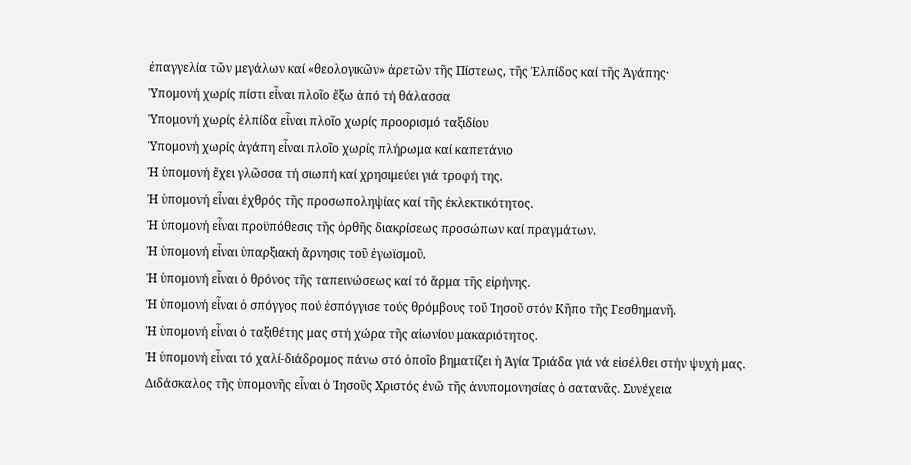ἐπαγγελία τῶν μεγάλων καί «θεολογικῶν» ἀρετῶν τῆς Πίστεως, τῆς Ἐλπίδος καί τῆς Ἀγάπης·
Ὑπομονή χωρίς πίστι εἶναι πλοῖο ἔξω ἀπό τή θάλασσα
Ὑπομονή χωρίς ἐλπίδα εἶναι πλοῖο χωρίς προορισμό ταξιδίου
Ὑπομονή χωρίς ἀγάπη εἶναι πλοῖο χωρίς πλήρωμα καί καπετάνιο
Ἡ ὑπομονή ἔχει γλῶσσα τή σιωπή καί χρησιμεύει γιά τροφή της.
Ἡ ὑπομονή εἶναι ἐχθρός τῆς προσωποληψίας καί τῆς ἐκλεκτικότητος.
Ἡ ὑπομονή εἶναι προϋπόθεσις τῆς ὀρθῆς διακρίσεως προσώπων καί πραγμάτων.
Ἡ ὑπομονή εἶναι ὑπαρξιακή ἄρνησις τοῦ ἐγωϊσμοῦ.
Ἡ ὑπομονή εἶναι ὁ θρόνος τῆς ταπεινώσεως καί τό ἅρμα τῆς εἰρήνης.
Ἡ ὑπομονή εἶναι ὁ σπόγγος πού ἐσπόγγισε τούς θρόμβους τοῦ Ἰησοῦ στόν Κῆπο τῆς Γεσθημανῆ.
Ἡ ὑπομονή εἶναι ὁ ταξιθέτης μας στή χώρα τῆς αἰωνίου μακαριότητος.
Ἡ ὑπομονή εἶναι τό χαλί-διάδρομος πάνω στό ὁποῖο βηματίζει ἡ Ἁγία Τριάδα γιά νά εἰσέλθει στήν ψυχή μας.
Διδάσκαλος τῆς ὑπομονῆς εἶναι ὁ Ἰησοῦς Χριστός ἐνῶ τῆς ἀνυπομονησίας ὁ σατανᾶς. Συνέχεια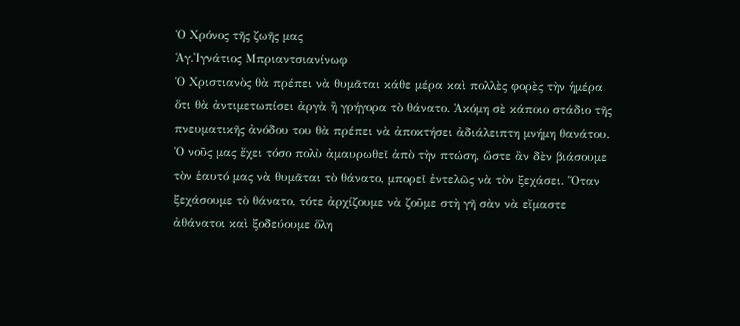Ὁ Χρόνος τῆς ζωῆς μας
Ἁγ.Ἰγνάτιος Μπριαντσιανίνωφ
Ὁ Χριστιανὸς θὰ πρέπει νὰ θυμᾶται κάθε μέρα καὶ πολλὲς φορὲς τὴν ἡμέρα ὅτι θὰ ἀντιμετωπίσει ἀργὰ ἢ γρήγορα τὸ θάνατο. Ἀκόμη σὲ κάποιο στάδιο τῆς πνευματικῆς ἀνόδου του θὰ πρέπει νὰ ἀποκτήσει ἀδιάλειπτη μνήμη θανάτου.
Ὁ νοῦς μας ἔχει τόσο πολὺ ἀμαυρωθεῖ ἀπὸ τὴν πτώση, ὥστε ἂν δὲν βιάσουμε τὸν ἑαυτό μας νὰ θυμᾶται τὸ θάνατο, μπορεῖ ἐντελῶς νὰ τὸν ξεχάσει. Ὅταν ξεχάσουμε τὸ θάνατο, τότε ἀρχίζουμε νὰ ζοῦμε στὴ γῆ σὰν νὰ εἴμαστε ἀθάνατοι καὶ ξοδεύουμε ὅλη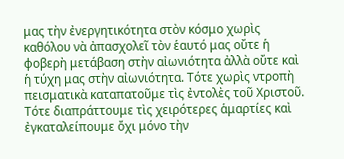μας τὴν ἐνεργητικότητα στὸν κόσμο χωρὶς καθόλου νὰ ἀπασχολεῖ τὸν ἑαυτό μας οὔτε ἡ φοβερὴ μετάβαση στὴν αἰωνιότητα ἀλλὰ οὔτε καὶ ἡ τύχη μας στὴν αἰωνιότητα. Τότε χωρὶς ντροπὴ πεισματικὰ καταπατοῦμε τὶς ἐντολὲς τοῦ Χριστοῦ. Τότε διαπράττουμε τὶς χειρότερες ἁμαρτίες καὶ ἐγκαταλείπουμε ὄχι μόνο τὴν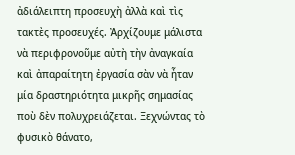ἀδιάλειπτη προσευχὴ ἀλλὰ καὶ τὶς τακτὲς προσευχές. Ἀρχίζουμε μάλιστα νὰ περιφρονοῦμε αὐτὴ τὴν ἀναγκαία καὶ ἀπαραίτητη ἐργασία σὰν νὰ ἦταν μία δραστηριότητα μικρῆς σημασίας ποὺ δὲν πολυχρειάζεται. Ξεχνώντας τὸ φυσικὸ θάνατο,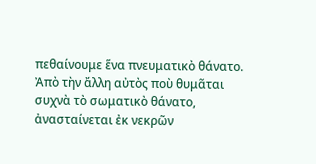πεθαίνουμε ἕνα πνευματικὸ θάνατο.
Ἀπὸ τὴν ἄλλη αὐτὸς ποὺ θυμᾶται συχνὰ τὸ σωματικὸ θάνατο, ἀνασταίνεται ἐκ νεκρῶν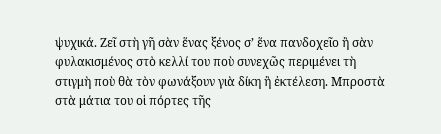ψυχικά. Ζεῖ στὴ γῆ σὰν ἕνας ξένος σ’ ἕνα πανδοχεῖο ἢ σὰν φυλακισμένος στὸ κελλί του ποὺ συνεχῶς περιμένει τὴ στιγμὴ ποὺ θὰ τὸν φωνάξουν γιὰ δίκη ἢ ἐκτέλεση. Μπροστὰ στὰ μάτια του οἱ πόρτες τῆς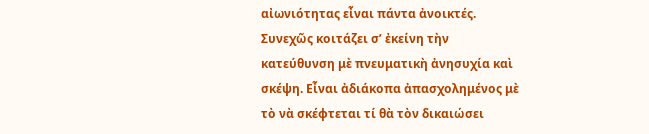αἰωνιότητας εἶναι πάντα ἀνοικτές. Συνεχῶς κοιτάζει σ’ ἐκείνη τὴν κατεύθυνση μὲ πνευματικὴ ἀνησυχία καὶ σκέψη. Εἶναι ἀδιάκοπα ἀπασχολημένος μὲ τὸ νὰ σκέφτεται τί θὰ τὸν δικαιώσει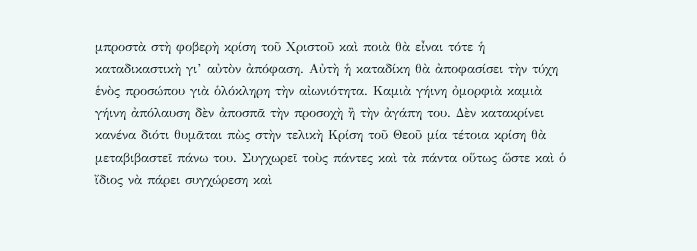μπροστὰ στὴ φοβερὴ κρίση τοῦ Χριστοῦ καὶ ποιὰ θὰ εἶναι τότε ἡ καταδικαστικὴ γι’ αὐτὸν ἀπόφαση. Αὐτὴ ἡ καταδίκη θὰ ἀποφασίσει τὴν τύχη ἑνὸς προσώπου γιὰ ὁλόκληρη τὴν αἰωνιότητα. Καμιὰ γήινη ὀμορφιὰ καμιὰ γήινη ἀπόλαυση δὲν ἀποσπᾶ τὴν προσοχὴ ἢ τὴν ἀγάπη του. Δὲν κατακρίνει κανένα διότι θυμᾶται πὼς στὴν τελικὴ Κρίση τοῦ Θεοῦ μία τέτοια κρίση θὰ μεταβιβαστεῖ πάνω του. Συγχωρεῖ τοὺς πάντες καὶ τὰ πάντα οὕτως ὥστε καὶ ὁ ἴδιος νὰ πάρει συγχώρεση καὶ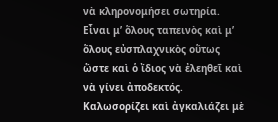νὰ κληρονομήσει σωτηρία.
Εἶναι μ’ ὅλους ταπεινὸς καὶ μ’ ὅλους εὐσπλαχνικὸς οὕτως ὥστε καὶ ὁ ἴδιος νὰ ἐλεηθεῖ καὶ νὰ γίνει ἀποδεκτός. Καλωσορίζει καὶ ἀγκαλιάζει μὲ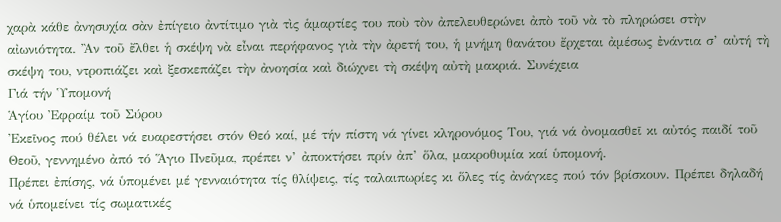χαρὰ κάθε ἀνησυχία σὰν ἐπίγειο ἀντίτιμο γιὰ τὶς ἁμαρτίες του ποὺ τὸν ἀπελευθερώνει ἀπὸ τοῦ νὰ τὸ πληρώσει στὴν αἰωνιότητα. Ἂν τοῦ ἔλθει ἡ σκέψη νὰ εἶναι περήφανος γιὰ τὴν ἀρετή του, ἡ μνήμη θανάτου ἔρχεται ἀμέσως ἐνάντια σ’ αὐτή τὴ σκέψη του, ντροπιάζει καὶ ξεσκεπάζει τὴν ἀνοησία καὶ διώχνει τὴ σκέψη αὐτὴ μακριά. Συνέχεια
Γιά τήν Ὑπομονή
Ἁγίου Ἐφραίμ τοῦ Σύρου
Ἐκεῖνος πού θέλει νά ευαρεστήσει στόν Θεό καί, μέ τήν πίστη νά γίνει κληρονόμος Του, γιά νά ὀνομασθεῖ κι αὐτός παιδί τοῦ Θεοῦ, γεννημένο ἀπό τό Ἅγιο Πνεῦμα, πρέπει ν’ ἀποκτήσει πρίν ἀπ’ ὅλα, μακροθυμία καί ὑπομονή.
Πρέπει ἐπίσης, νά ὑπομένει μέ γενναιότητα τίς θλίψεις, τίς ταλαιπωρίες κι ὅλες τίς ἀνάγκες πού τόν βρίσκουν. Πρέπει δηλαδή νά ὑπομείνει τίς σωματικές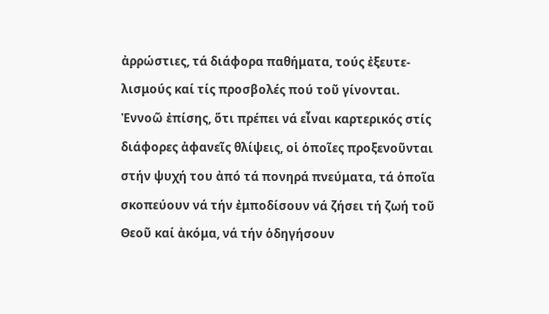ἀρρώστιες, τά διάφορα παθήματα, τούς ἐξευτε-λισμούς καί τίς προσβολές πού τοῦ γίνονται.
Ἐννοῶ ἐπίσης, ὅτι πρέπει νά εἶναι καρτερικός στίς διάφορες ἀφανεῖς θλίψεις, οἱ ὁποῖες προξενοῦνται στήν ψυχή του ἀπό τά πονηρά πνεύματα, τά ὁποῖα σκοπεύουν νά τήν ἐμποδίσουν νά ζήσει τή ζωή τοῦ Θεοῦ καί ἀκόμα, νά τήν ὁδηγήσουν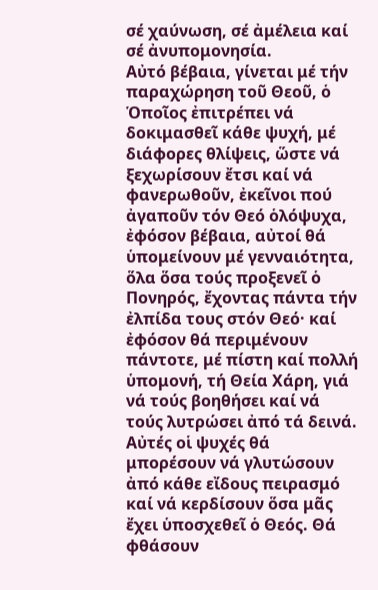σέ χαύνωση, σέ ἀμέλεια καί σέ ἀνυπομονησία.
Αὐτό βέβαια, γίνεται μέ τήν παραχώρηση τοῦ Θεοῦ, ὁ Ὁποῖος ἐπιτρέπει νά δοκιμασθεῖ κάθε ψυχή, μέ διάφορες θλίψεις, ὥστε νά ξεχωρίσουν ἔτσι καί νά φανερωθοῦν, ἐκεῖνοι πού ἀγαποῦν τόν Θεό ὁλόψυχα, ἐφόσον βέβαια, αὐτοί θά ὑπομείνουν μέ γενναιότητα, ὅλα ὅσα τούς προξενεῖ ὁ Πονηρός, ἔχοντας πάντα τήν ἐλπίδα τους στόν Θεό· καί ἐφόσον θά περιμένουν πάντοτε, μέ πίστη καί πολλή ὑπομονή, τή Θεία Χάρη, γιά νά τούς βοηθήσει καί νά τούς λυτρώσει ἀπό τά δεινά.
Αὐτές οἱ ψυχές θά μπορέσουν νά γλυτώσουν ἀπό κάθε εἴδους πειρασμό καί νά κερδίσουν ὅσα μᾶς ἔχει ὑποσχεθεῖ ὁ Θεός. Θά φθάσουν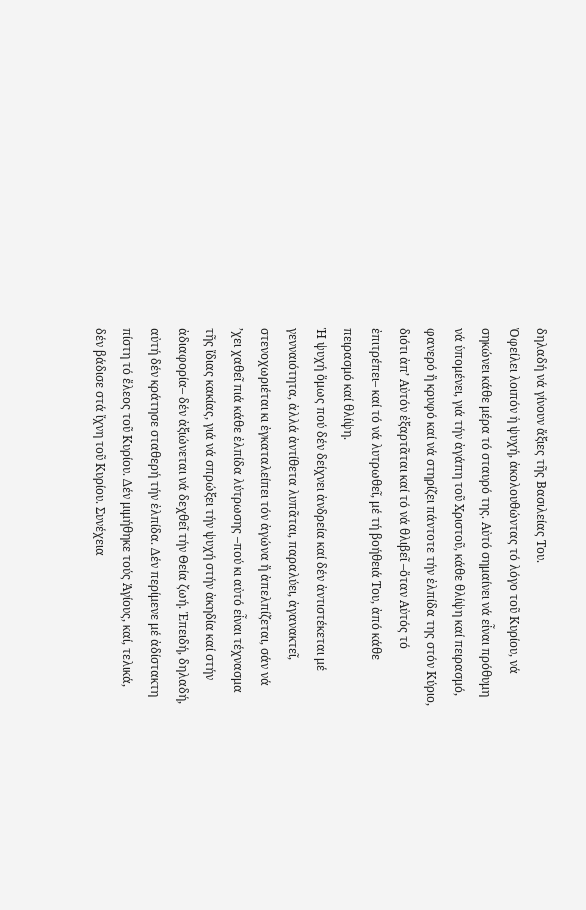δηλαδή νά γίνουν ἄξιες τῆς Βασιλείας Του.
Ὀφείλει λοιπόν ἡ ψυχή, ἀκολουθώντας τό λόγο τοῦ Κυρίου, νά σηκώνει κάθε μέρα τό σταυρό της. Αὐτό σημαίνει νά εἶναι πρόθυμη νά ὑπομένει, γιά τήν ἀγάπη τοῦ Χριστοῦ, κάθε θλίψη καί πειρασμό, φανερό ἤ κρυφό καί νά στηρίζει πάντοτε τήν ἐλπίδα της στόν Κύριο, διότι ἀπ’ Αὐτόν ἐξαρτᾶται καί τό νά θλιβεῖ –ὅταν Αὐτός τό ἐπιτρέπει– καί τό νά λυτρωθεῖ, μέ τή βοήθειά Του, ἀπό κάθε πειρασμό καί θλίψη.
Ἡ ψυχή ὅμως πού δέν δείχνει ἀνδρεία καί δέν ἀντιστέκεται μέ γενναιότητα, ἀλλά ἀντίθετα λυπᾶται, παραλύει, ἀγανακτεῖ, στενοχωριέται κι ἐγκαταλείπει τόν ἀγώνα ἤ ἀπελπίζεται, σάν νά ’χει χαθεῖ πιά κάθε ἐλπίδα λύτρωσης –πού κι αὐτό εἶναι τέχνασμα τῆς ἴδιας κακίας, γιά νά σπρώξει τήν ψυχή στήν ἀκηδία καί στήν ἀδιαφορία– δέν ἀξιώνεται νά δεχθεῖ τήν Θεία ζωή. Ἐπειδή, δηλαδή, αὐτή δέν κράτησε σταθερή τήν ἐλπίδα. Δέν περίμενε μέ ἀδίστακτη πίστη τό ἔλεος τοῦ Κυρίου. Δέν μιμήθηκε τούς Ἁγίους, καί, τελικά, δέν βάδισε στά ἴχνη τοῦ Κυρίου. Συνέχεια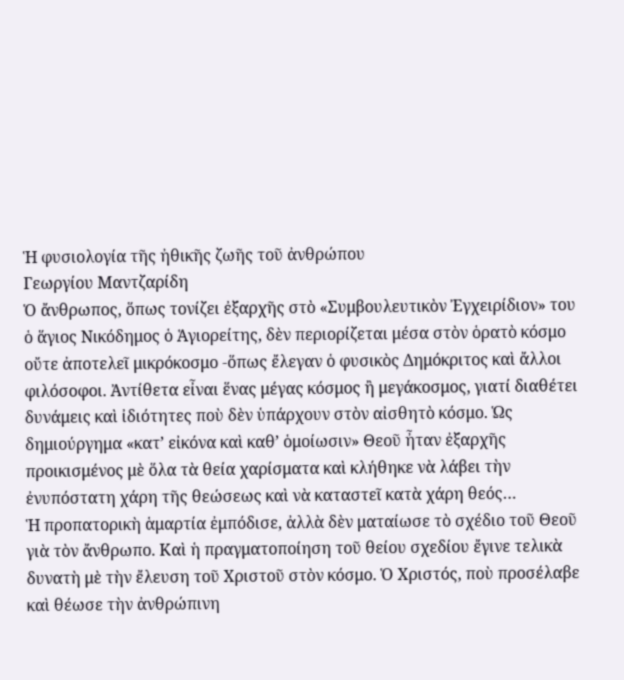Ἡ φυσιολογία τῆς ἠθικῆς ζωῆς τοῦ ἀνθρώπου
Γεωργίου Μαντζαρίδη
Ὁ ἄνθρωπος, ὅπως τονίζει ἐξαρχῆς στὸ «Συμβουλευτικὸν Ἐγχειρίδιoν» του ὁ ἅγιος Νικόδημος ὁ Ἁγιορείτης, δὲν περιορίζεται μέσα στὸν ὁρατὸ κόσμο οὔτε ἀποτελεῖ μικρόκοσμο -ὅπως ἔλεγαν ὁ φυσικὸς Δημόκριτος καὶ ἄλλοι φιλόσοφοι. Ἀντίθετα εἶναι ἕνας μέγας κόσμος ἢ μεγάκοσμος, γιατί διαθέτει δυνάμεις καὶ ἰδιότητες ποὺ δὲν ὑπάρχουν στὸν αἰσθητὸ κόσμο. Ὡς δημιούργημα «κατ’ εἰκόνα καὶ καθ’ ὁμοίωσιν» Θεοῦ ἦταν ἐξαρχῆς προικισμένος μὲ ὅλα τὰ θεία χαρίσματα καὶ κλήθηκε νὰ λάβει τὴν ἐνυπόστατη χάρη τῆς θεώσεως καὶ νὰ καταστεῖ κατὰ χάρη θεός…
Ἡ προπατορικὴ ἁμαρτία ἐμπόδισε, ἀλλὰ δὲν ματαίωσε τὸ σχέδιο τοῦ Θεοῦ γιὰ τὸν ἄνθρωπο. Καὶ ἡ πραγματοποίηση τοῦ θείου σχεδίου ἔγινε τελικὰ δυνατὴ μὲ τὴν ἔλευση τοῦ Χριστοῦ στὸν κόσμο. Ὁ Χριστός, ποὺ προσέλαβε καὶ θέωσε τὴν ἀνθρώπινη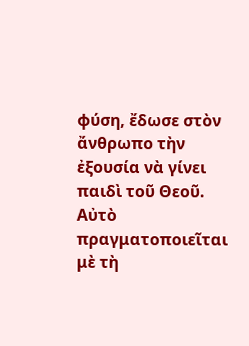φύση, ἔδωσε στὸν ἄνθρωπο τὴν ἐξουσία νὰ γίνει παιδὶ τοῦ Θεοῦ. Αὐτὸ πραγματοποιεῖται μὲ τὴ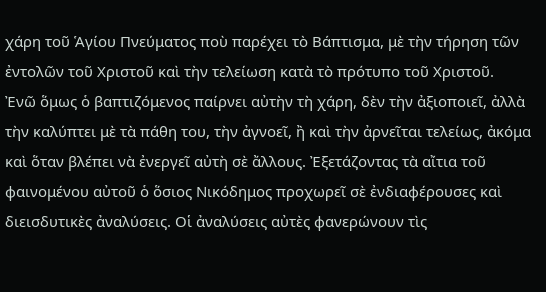χάρη τοῦ Ἁγίου Πνεύματος ποὺ παρέχει τὸ Βάπτισμα, μὲ τὴν τήρηση τῶν ἐντολῶν τοῦ Χριστοῦ καὶ τὴν τελείωση κατὰ τὸ πρότυπο τοῦ Χριστοῦ.
Ἐνῶ ὅμως ὁ βαπτιζόμενος παίρνει αὐτὴν τὴ χάρη, δὲν τὴν ἀξιοποιεῖ, ἀλλὰ τὴν καλύπτει μὲ τὰ πάθη του, τὴν ἀγνοεῖ, ἢ καὶ τὴν ἀρνεῖται τελείως, ἀκόμα καὶ ὅταν βλέπει νὰ ἐνεργεῖ αὐτὴ σὲ ἄλλους. Ἐξετάζοντας τὰ αἴτια τοῦ φαινομένου αὐτοῦ ὁ ὅσιος Νικόδημος προχωρεῖ σὲ ἐνδιαφέρουσες καὶ διεισδυτικὲς ἀναλύσεις. Οἱ ἀναλύσεις αὐτὲς φανερώνουν τὶς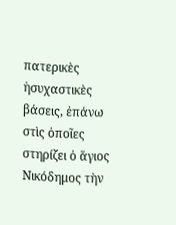πατερικὲς ἡσυχαστικὲς βάσεις, ἐπάνω στὶς ὁποῖες στηρίζει ὁ ἅγιος Νικόδημος τὴν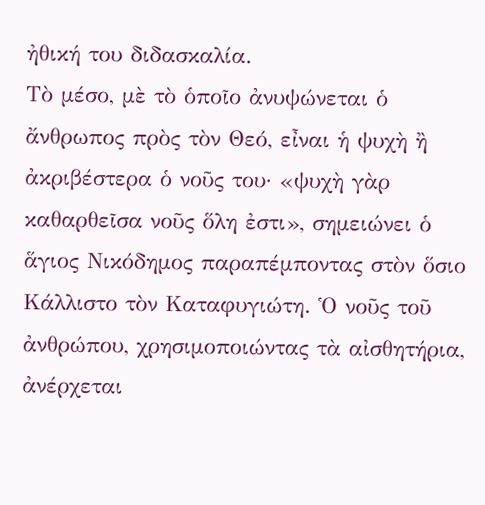ἠθική του διδασκαλία.
Τὸ μέσο, μὲ τὸ ὁποῖο ἀνυψώνεται ὁ ἄνθρωπος πρὸς τὸν Θεό, εἶναι ἡ ψυχὴ ἢ ἀκριβέστερα ὁ νοῦς του· «ψυχὴ γὰρ καθαρθεῖσα νοῦς ὅλη ἐστι», σημειώνει ὁ ἅγιος Νικόδημος παραπέμποντας στὸν ὅσιο Κάλλιστο τὸν Καταφυγιώτη. Ὁ νοῦς τοῦ ἀνθρώπου, χρησιμοποιώντας τὰ αἰσθητήρια, ἀνέρχεται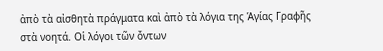ἀπὸ τὰ αἰσθητὰ πράγματα καὶ ἀπὸ τὰ λόγια της Ἁγίας Γραφῆς στὰ νοητά. Οἱ λόγοι τῶν ὄντων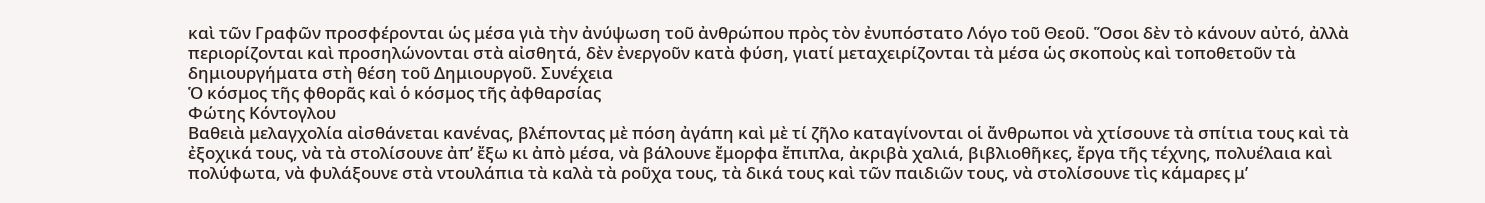καὶ τῶν Γραφῶν προσφέρονται ὡς μέσα γιὰ τὴν ἀνύψωση τοῦ ἀνθρώπου πρὸς τὸν ἐνυπόστατο Λόγο τοῦ Θεοῦ. Ὅσοι δὲν τὸ κάνουν αὐτό, ἀλλὰ περιορίζονται καὶ προσηλώνονται στὰ αἰσθητά, δὲν ἐνεργοῦν κατὰ φύση, γιατί μεταχειρίζονται τὰ μέσα ὡς σκοποὺς καὶ τοποθετοῦν τὰ δημιουργήματα στὴ θέση τοῦ Δημιουργοῦ. Συνέχεια
Ὁ κόσμος τῆς φθορᾶς καὶ ὁ κόσμος τῆς ἀφθαρσίας
Φώτης Κόντογλου
Βαθειὰ μελαγχολία αἰσθάνεται κανένας, βλέποντας μὲ πόση ἀγάπη καὶ μὲ τί ζῆλο καταγίνονται οἱ ἄνθρωποι νὰ χτίσουνε τὰ σπίτια τους καὶ τὰ ἐξοχικά τους, νὰ τὰ στολίσουνε ἀπ’ ἔξω κι ἀπὸ μέσα, νὰ βάλουνε ἔμορφα ἔπιπλα, ἀκριβὰ χαλιά, βιβλιοθῆκες, ἔργα τῆς τέχνης, πολυέλαια καὶ πολύφωτα, νὰ φυλάξουνε στὰ ντουλάπια τὰ καλὰ τὰ ροῦχα τους, τὰ δικά τους καὶ τῶν παιδιῶν τους, νὰ στολίσουνε τὶς κάμαρες μ’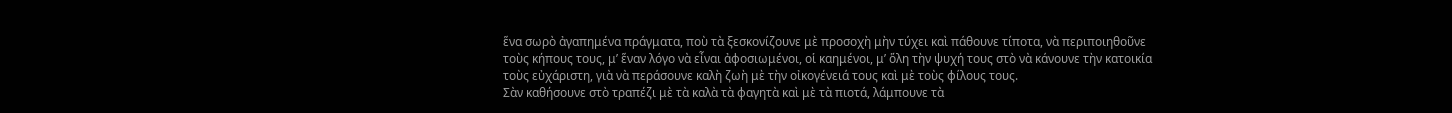ἕνα σωρὸ ἀγαπημένα πράγματα, ποὺ τὰ ξεσκονίζουνε μὲ προσοχὴ μὴν τύχει καὶ πάθουνε τίποτα, νὰ περιποιηθοῦνε τοὺς κήπους τους, μ’ ἕναν λόγο νὰ εἶναι ἀφοσιωμένοι, οἱ καημένοι, μ’ ὅλη τὴν ψυχή τους στὸ νὰ κάνουνε τὴν κατοικία τοὺς εὐχάριστη, γιὰ νὰ περάσουνε καλὴ ζωὴ μὲ τὴν οἰκογένειά τους καὶ μὲ τοὺς φίλους τους.
Σὰν καθήσουνε στὸ τραπέζι μὲ τὰ καλὰ τὰ φαγητὰ καὶ μὲ τὰ πιοτά, λάμπουνε τὰ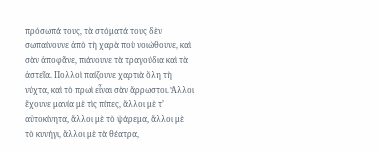πρόσωπά τους, τὰ στόματά τους δὲν σωπαίνουνε ἀπὸ τὴ χαρὰ ποὺ νοιώθουνε, καὶ σὰν ἀποφᾶνε, πιάνουνε τὰ τραγούδια καὶ τὰ ἀστεῖα. Πολλοὶ παίζουνε χαρτιὰ ὅλη τὴ νύχτα, καὶ τὸ πρωὶ εἶναι σὰν ἄρρωστοι. Ἄλλοι ἔχουνε μανία μὲ τὶς πίπες, ἄλλοι μὲ τ’ αὐτοκίνητα, ἄλλοι μὲ τὸ ψάρεμα, ἄλλοι μὲ τὸ κυνήγι, ἄλλοι μὲ τὰ θέατρα,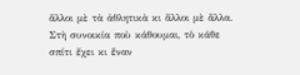ἄλλοι μὲ τὰ ἀθλητικὰ κι ἄλλοι μὲ ἄλλα.
Στὴ συνοικία ποὺ κάθουμαι, τὸ κάθε σπίτι ἔχει κι ἕναν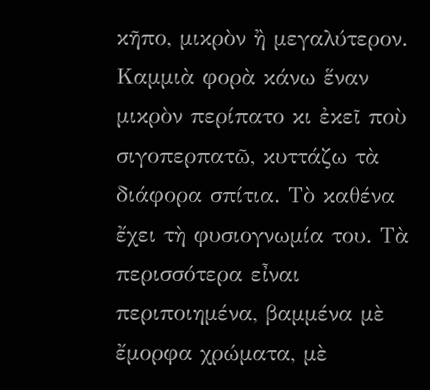κῆπο, μικρὸν ἢ μεγαλύτερον. Καμμιὰ φορὰ κάνω ἕναν μικρὸν περίπατο κι ἐκεῖ ποὺ σιγοπερπατῶ, κυττάζω τὰ διάφορα σπίτια. Τὸ καθένα ἔχει τὴ φυσιογνωμία του. Τὰ περισσότερα εἶναι περιποιημένα, βαμμένα μὲ ἔμορφα χρώματα, μὲ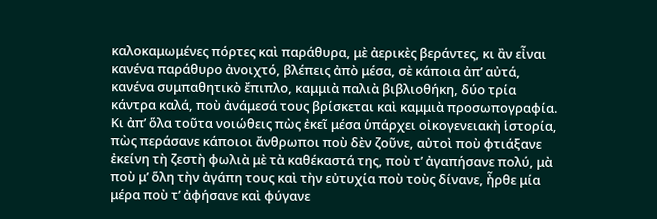καλοκαμωμένες πόρτες καὶ παράθυρα, μὲ ἀερικὲς βεράντες, κι ἂν εἶναι κανένα παράθυρο ἀνοιχτό, βλέπεις ἀπὸ μέσα, σὲ κάποια ἀπ’ αὐτά, κανένα συμπαθητικὸ ἔπιπλο, καμμιὰ παλιὰ βιβλιοθήκη, δύο τρία κάντρα καλά, ποὺ ἀνάμεσά τους βρίσκεται καὶ καμμιὰ προσωπογραφία. Κι ἀπ’ ὅλα τοῦτα νοιώθεις πὼς ἐκεῖ μέσα ὑπάρχει οἰκογενειακὴ ἱστορία, πὼς περάσανε κάποιοι ἄνθρωποι ποὺ δὲν ζοῦνε, αὐτοὶ ποὺ φτιάξανε ἐκείνη τὴ ζεστὴ φωλιὰ μὲ τὰ καθέκαστά της, ποὺ τ’ ἀγαπήσανε πολύ, μὰ ποὺ μ’ ὅλη τὴν ἀγάπη τους καὶ τὴν εὐτυχία ποὺ τοὺς δίνανε, ἦρθε μία μέρα ποὺ τ’ ἀφήσανε καὶ φύγανε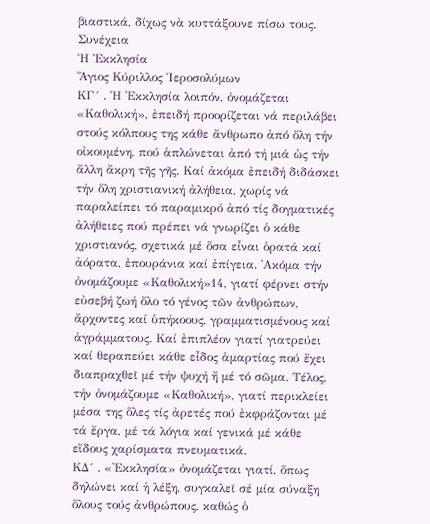βιαστικά, δίχως νὰ κυττάξουνε πίσω τους. Συνέχεια
Ἡ Ἐκκλησία
Ἅγιος Κύριλλος Ἱεροσολύμων
ΚΓ´ . ῾Η ᾿Εκκλησία λοιπόν, ὀνομάζεται «Καθολική», ἐπειδή προορίζεται νά περιλάβει στούς κόλπους της κάθε ἄνθρωπο ἀπό ὅλη τήν οἰκουμένη, πού ἁπλώνεται ἀπό τή μιά ὡς τήν ἄλλη ἄκρη τῆς γῆς. Καί ἀκόμα ἐπειδή διδάσκει τήν ὅλη χριστιανική ἀλήθεια, χωρίς νά παραλείπει τό παραμικρό ἀπό τίς δογματικές ἀλήθειες πού πρέπει νά γνωρίζει ὁ κάθε χριστιανός, σχετικά μέ ὅσα εἶναι ὁρατά καί ἀόρατα, ἐπουράνια καί ἐπίγεια. ᾿Ακόμα τήν ὀνομάζουμε «Καθολική»14, γιατί φέρνει στήν εὐσεβή ζωή ὅλο τό γένος τῶν ἀνθρώπων, ἄρχοντες καί ὑπήκοους, γραμματισμένους καί ἀγράμματους. Καί ἐπιπλέον γιατί γιατρεύει καί θεραπεύει κάθε εἶδος ἁμαρτίας πού ἔχει διαπραχθεῖ μέ τήν ψυχή ἤ μέ τό σῶμα. Τέλος, τήν ὀνομάζουμε «Καθολική», γιατί περικλείει μέσα της ὅλες τίς ἀρετές πού ἐκφράζονται μέ τά ἔργα, μέ τά λόγια καί γενικά μέ κάθε εἴδους χαρίσματα πνευματικά.
ΚΔ´ . «᾿Εκκλησία» ὀνομάζεται γιατί, ὅπως δηλώνει καί ἡ λέξη, συγκαλεῖ σέ μία σύναξη ὅλους τούς ἀνθρώπους, καθώς ὁ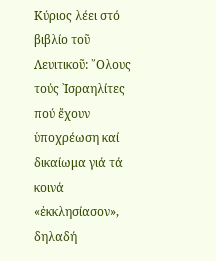Κύριος λέει στό βιβλίο τοῦ Λευιτικοῦ: ῞Ολους τούς ᾿Ισραηλίτες πού ἔχουν ὑποχρέωση καί δικαίωμα γιά τά κοινά «ἐκκλησίασον», δηλαδή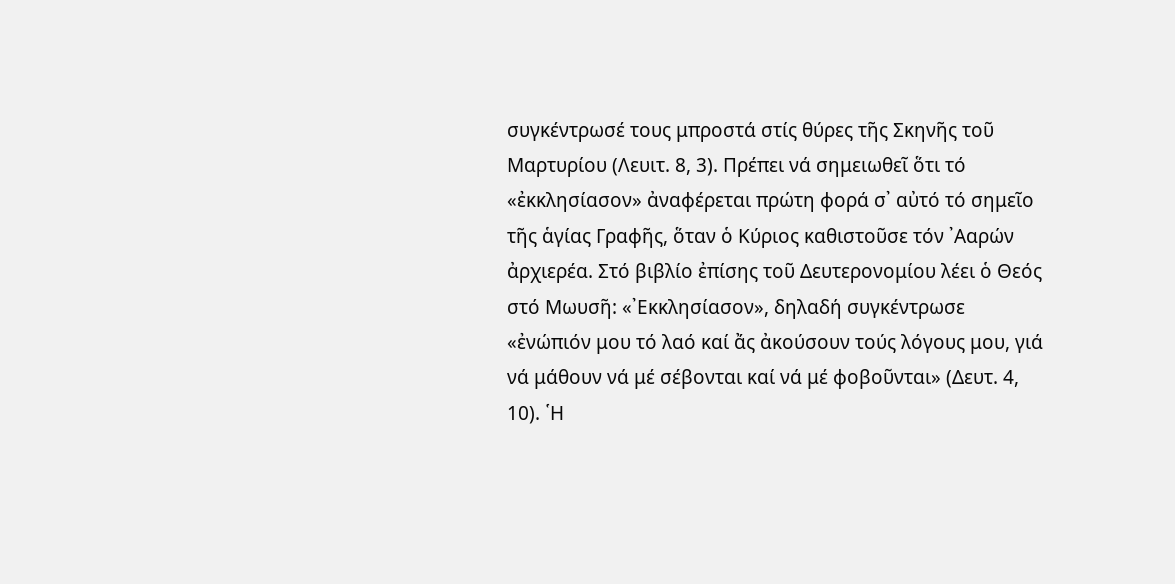συγκέντρωσέ τους μπροστά στίς θύρες τῆς Σκηνῆς τοῦ Μαρτυρίου (Λευιτ. 8, 3). Πρέπει νά σημειωθεῖ ὅτι τό «ἐκκλησίασον» ἀναφέρεται πρώτη φορά σ᾿ αὐτό τό σημεῖο τῆς ἁγίας Γραφῆς, ὅταν ὁ Κύριος καθιστοῦσε τόν ᾿Ααρών ἀρχιερέα. Στό βιβλίο ἐπίσης τοῦ Δευτερονομίου λέει ὁ Θεός στό Μωυσῆ: «᾿Εκκλησίασον», δηλαδή συγκέντρωσε «ἐνώπιόν μου τό λαό καί ἄς ἀκούσουν τούς λόγους μου, γιά νά μάθουν νά μέ σέβονται καί νά μέ φοβοῦνται» (Δευτ. 4, 10). ῾Η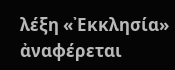λέξη «᾿Εκκλησία» ἀναφέρεται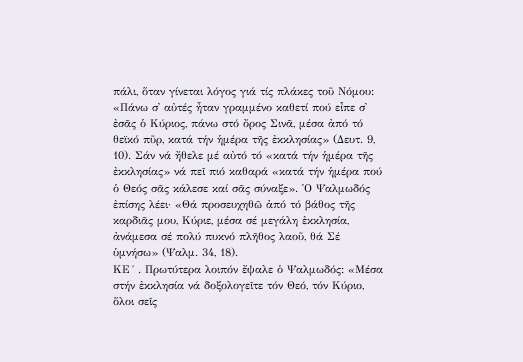πάλι, ὅταν γίνεται λόγος γιά τίς πλάκες τοῦ Νόμου: «Πάνω σ᾿ αὐτές ἦταν γραμμένο καθετί πού εἶπε σ᾿ ἐσᾶς ὁ Κύριος, πάνω στό ὄρος Σινᾶ, μέσα ἀπό τό θεϊκό πῦρ, κατά τήν ἡμέρα τῆς ἐκκλησίας» (Δευτ. 9, 10). Σάν νά ἤθελε μέ αὐτό τό «κατά τήν ἡμέρα τῆς ἐκκλησίας» νά πεῖ πιό καθαρά «κατά τήν ἡμέρα πού ὁ Θεός σᾶς κάλεσε καί σᾶς σύναξε». ῾Ο Ψαλμωδός ἐπίσης λέει· «Θά προσευχηθῶ ἀπό τό βάθος τῆς καρδιᾶς μου, Κύριε, μέσα σέ μεγάλη ἐκκλησία, ἀνάμεσα σέ πολύ πυκνό πλῆθος λαοῦ, θά Σέ ὑμνήσω» (Ψαλμ. 34, 18).
ΚΕ´ . Πρωτύτερα λοιπόν ἔψαλε ὁ Ψαλμωδός: «Μέσα στήν ἐκκλησία νά δοξολογεῖτε τόν Θεό, τόν Κύριο, ὅλοι σεῖς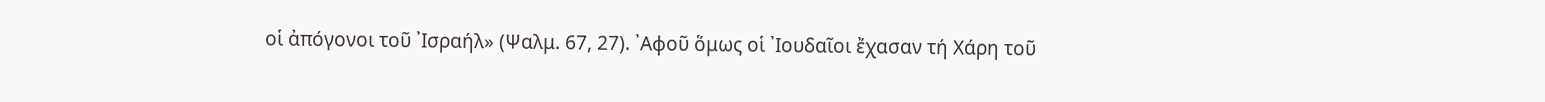οἱ ἀπόγονοι τοῦ ᾿Ισραήλ» (Ψαλμ. 67, 27). ᾿Αφοῦ ὅμως οἱ ᾿Ιουδαῖοι ἔχασαν τή Χάρη τοῦ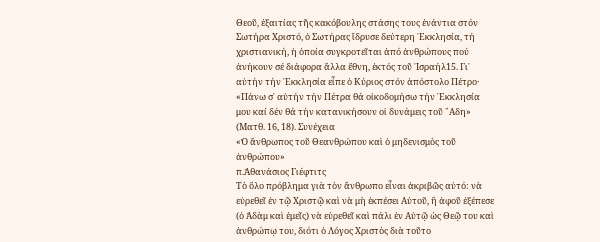Θεοῦ, ἐξαιτίας τῆς κακόβουλης στάσης τους ἐνάντια στόν Σωτήρα Χριστό, ὁ Σωτήρας ἵδρυσε δεύτερη ᾿Εκκλησία, τή χριστιανική, ἡ ὁποία συγκροτεῖται ἀπό ἀνθρώπους πού ἀνήκουν σέ διάφορα ἄλλα ἔθνη, ἐκτός τοῦ ᾿Ισραήλ15. Γι᾿ αὐτήν τήν ᾿Εκκλησία εἶπε ὁ Κύριος στόν ἀπόστολο Πέτρο· «Πάνω σ᾿ αὐτήν τήν Πέτρα θά οἰκοδομήσω τήν ᾿Εκκλησία μου καί δέν θά τήν κατανικήσουν οἱ δυνάμεις τοῦ ῞Αδη» (Ματθ. 16, 18). Συνέχεια
«Ὁ ἄνθρωπος τοῦ Θεανθρώπου καὶ ὁ μηδενισμὸς τοῦ ἀνθρώπου»
π.Ἀθανάσιος Γιέφτιτς
Τὸ ὅλο πρόβλημα γιὰ τὸν ἄνθρωπο εἶναι ἀκριβῶς αὐτό: νὰ εὑρεθεῖ ἐν τῷ Χριστῷ καὶ νὰ μὴ ἐκπέσει Αὐτοῦ, ἢ ἀφοῦ ἐξέπεσε (ὁ Ἀδὰμ καὶ ἐμεῖς) νὰ εὑρεθεῖ καὶ πάλι ἐν Αὐτῷ ὡς Θεῷ του καὶ ἀνθρώπῳ του, διότι ὁ Λόγος Χριστὸς διὰ τοῦτο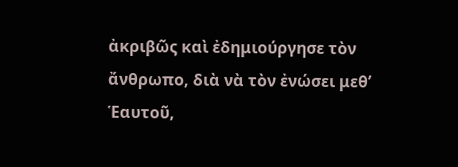ἀκριβῶς καὶ ἐδημιούργησε τὸν ἄνθρωπο, διὰ νὰ τὸν ἐνώσει μεθ’ Ἑαυτοῦ,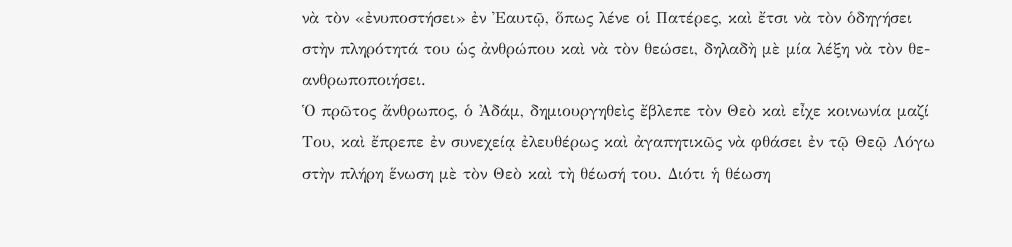νὰ τὸν «ἐνυποστήσει» ἐν Ἐαυτῷ, ὅπως λένε οἱ Πατέρες, καὶ ἔτσι νὰ τὸν ὁδηγήσει στὴν πληρότητά του ὡς ἀνθρώπου καὶ νὰ τὸν θεώσει, δηλαδὴ μὲ μία λέξη νὰ τὸν θε-ανθρωποποιήσει.
Ὁ πρῶτος ἄνθρωπος, ὁ Ἀδάμ, δημιουργηθεὶς ἔβλεπε τὸν Θεὸ καὶ εἶχε κοινωνία μαζί Του, καὶ ἔπρεπε ἐν συνεχείᾳ ἐλευθέρως καὶ ἀγαπητικῶς νὰ φθάσει ἐν τῷ Θεῷ Λόγω στὴν πλήρη ἕνωση μὲ τὸν Θεὸ καὶ τὴ θέωσή του. Διότι ἡ θέωση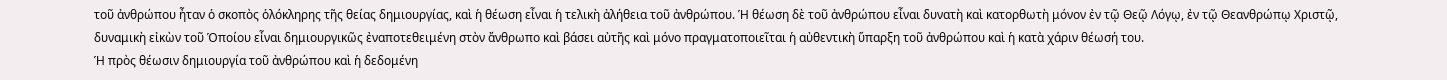τοῦ ἀνθρώπου ἦταν ὁ σκοπὸς ὁλόκληρης τῆς θείας δημιουργίας, καὶ ἡ θέωση εἶναι ἡ τελικὴ ἀλήθεια τοῦ ἀνθρώπου. Ἡ θέωση δὲ τοῦ ἀνθρώπου εἶναι δυνατὴ καὶ κατορθωτὴ μόνον ἐν τῷ Θεῷ Λόγῳ, ἐν τῷ Θεανθρώπῳ Χριστῷ, δυναμικὴ εἰκὼν τοῦ Ὁποίου εἶναι δημιουργικῶς ἐναποτεθειμένη στὸν ἄνθρωπο καὶ βάσει αὐτῆς καὶ μόνο πραγματοποιεῖται ἡ αὐθεντικὴ ὕπαρξη τοῦ ἀνθρώπου καὶ ἡ κατὰ χάριν θέωσή του.
Ἡ πρὸς θέωσιν δημιουργία τοῦ ἀνθρώπου καὶ ἡ δεδομένη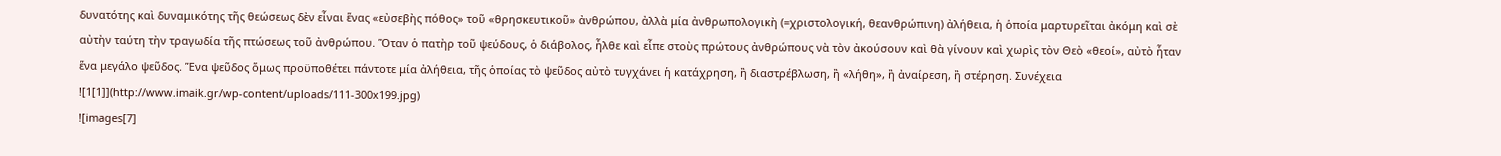δυνατότης καὶ δυναμικότης τῆς θεώσεως δὲν εἶναι ἕνας «εὐσεβὴς πόθος» τοῦ «θρησκευτικοῦ» ἀνθρώπου, ἀλλὰ μία ἀνθρωπολογικὴ (=χριστολογική, θεανθρώπινη) ἀλήθεια, ἡ ὁποία μαρτυρεῖται ἀκόμη καὶ σὲ αὐτὴν ταύτη τὴν τραγωδία τῆς πτώσεως τοῦ ἀνθρώπου. Ὅταν ὁ πατὴρ τοῦ ψεύδους, ὁ διάβολος, ἦλθε καὶ εἶπε στοὺς πρώτους ἀνθρώπους νὰ τὸν ἀκούσουν καὶ θὰ γίνουν καὶ χωρὶς τὸν Θεὸ «θεοί», αὐτὸ ἦταν ἕνα μεγάλο ψεῦδος. Ἕνα ψεῦδος ὅμως προϋποθέτει πάντοτε μία ἀλήθεια, τῆς ὁποίας τὸ ψεῦδος αὐτὸ τυγχάνει ἡ κατάχρηση, ἢ διαστρέβλωση, ἢ «λήθη», ἢ ἀναίρεση, ἢ στέρηση. Συνέχεια
![1[1]](http://www.imaik.gr/wp-content/uploads/111-300x199.jpg)
![images[7]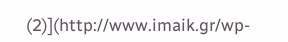(2)](http://www.imaik.gr/wp-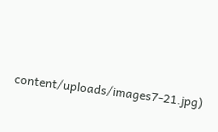content/uploads/images7-21.jpg)